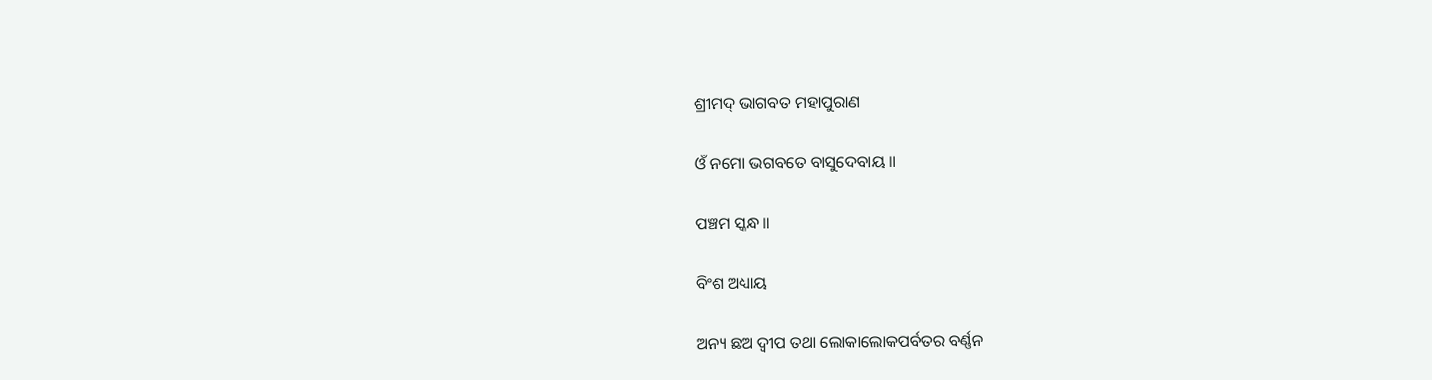ଶ୍ରୀମଦ୍ ଭାଗବତ ମହାପୁରାଣ

ଓଁ ନମୋ ଭଗବତେ ବାସୁଦେବାୟ ॥

ପଞ୍ଚମ ସ୍କନ୍ଧ ॥

ବିଂଶ ଅଧ୍ୟାୟ

ଅନ୍ୟ ଛଅ ଦ୍ବୀପ ତଥା ଲୋକାଲୋକପର୍ବତର ବର୍ଣ୍ଣନ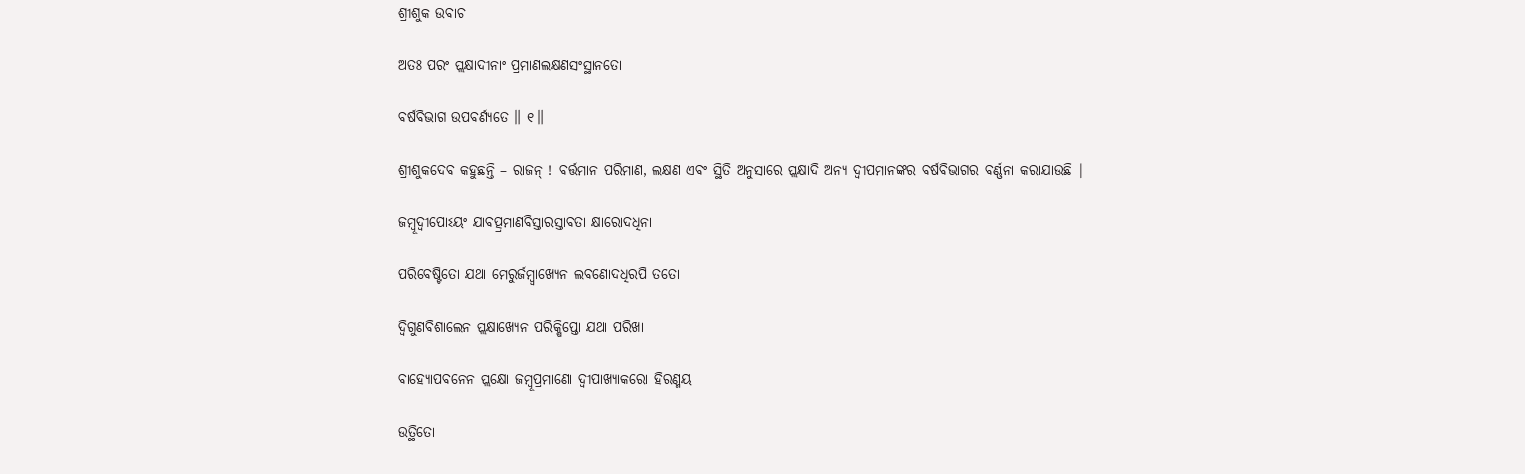ଶ୍ରୀଶୁକ ଉବାଚ

ଅତଃ ପରଂ ପ୍ଲକ୍ଷାଦୀନାଂ ପ୍ରମାଣଲକ୍ଷଣସଂସ୍ଥାନତୋ

ବର୍ଷବିଭାଗ ଉପବର୍ଣ୍ୟତେ ॥ ୧॥

ଶ୍ରୀଶୁକଦେବ କହୁଛନ୍ତି – ରାଜନ୍ ! ବର୍ତ୍ତମାନ ପରିମାଣ, ଲକ୍ଷଣ ଏବଂ ସ୍ଥିତି ଅନୁସାରେ ପ୍ଲକ୍ଷାଦି ଅନ୍ୟ ଦ୍ବୀପମାନଙ୍କର ବର୍ଷବିଭାଗର ବର୍ଣ୍ଣନା କରାଯାଉଛି |

ଜମ୍ବୂଦ୍ୱୀପୋଽୟଂ ଯାବତ୍ପ୍ରମାଣବିସ୍ତାରସ୍ତାବତା କ୍ଷାରୋଦଧିନା

ପରିବେଷ୍ଟିତୋ ଯଥା ମେରୁର୍ଜମ୍ବ୍ୱାଖ୍ୟେନ ଲବଣୋଦଧିରପି ତତୋ

ଦ୍ୱିଗୁଣବିଶାଲେନ ପ୍ଲକ୍ଷାଖ୍ୟେନ ପରିକ୍ଷିପ୍ତୋ ଯଥା ପରିଖା

ବାହ୍ୟୋପବନେନ ପ୍ଲକ୍ଷୋ ଜମ୍ବୂପ୍ରମାଣୋ ଦ୍ୱୀପାଖ୍ୟାକରୋ ହିରଣ୍ମୟ

ଉତ୍ଥିତୋ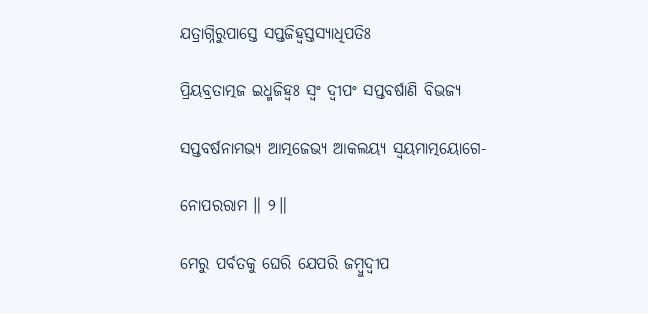ଯତ୍ରାଗ୍ନିରୁପାସ୍ତେ ସପ୍ତଜିହ୍ୱସ୍ତସ୍ୟାଧିପତିଃ

ପ୍ରିୟବ୍ରତାତ୍ମଜ ଇଧ୍ମଜିହ୍ୱଃ ସ୍ୱଂ ଦ୍ୱୀପଂ ସପ୍ତବର୍ଷାଣି ବିଭଜ୍ୟ

ସପ୍ତବର୍ଷନାମଭ୍ୟ ଆତ୍ମଜେଭ୍ୟ ଆକଲୟ୍ୟ ସ୍ୱୟମାତ୍ମୟୋଗେ-

ନୋପରରାମ ॥ ୨॥

ମେରୁ ପର୍ବତକୁ ଘେରି ଯେପରି ଜମ୍ବୁଦ୍ବୀପ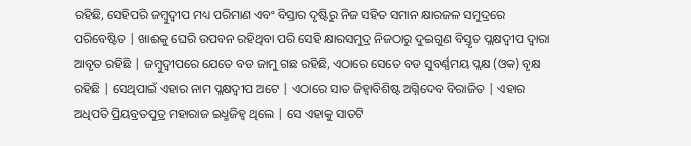ରହିଛି, ସେହିପରି ଜମ୍ବୁଦ୍ବୀପ ମଧ୍ୟ ପରିମାଣ ଏବଂ ବିସ୍ତାର ଦୃଷ୍ଟିରୁ ନିଜ ସହିତ ସମାନ କ୍ଷାରଜଳ ସମୁଦ୍ରରେ ପରିବେଷ୍ଟିତ | ଖାଈକୁ ଘେରି ଉପବନ ରହିଥିବା ପରି ସେହି କ୍ଷାରସମୁଦ୍ର ନିଜଠାରୁ ଦୁଇଗୁଣ ବିସ୍ତୃତ ପ୍ଲକ୍ଷଦ୍ବୀପ ଦ୍ବାରା ଆବୃତ ରହିଛି | ଜମ୍ବୁଦ୍ବୀପରେ ଯେତେ ବଡ ଜାମୁ ଗଛ ରହିଛି, ଏଠାରେ ସେତେ ବଡ ସୁବର୍ଣ୍ଣମୟ ପ୍ଲକ୍ଷ (ଓକ) ବୃକ୍ଷ ରହିଛି | ସେଥିପାଇଁ ଏହାର ନାମ ପ୍ଲକ୍ଷଦ୍ବୀପ ଅଟେ | ଏଠାରେ ସାତ ଜିହ୍ବାବିଶିଷ୍ଟ ଅଗ୍ନିଦେବ ବିରାଜିତ | ଏହାର ଅଧିପତି ପ୍ରିୟବ୍ରତପୁତ୍ର ମହାରାଜ ଇଧ୍ମଜିହ୍ବ ଥିଲେ | ସେ ଏହାକୁ ସାତଟି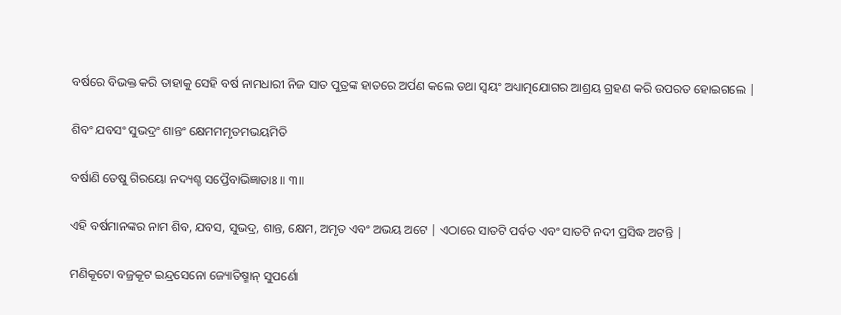ବର୍ଷରେ ବିଭକ୍ତ କରି ତାହାକୁ ସେହି ବର୍ଷ ନାମଧାରୀ ନିଜ ସାତ ପୁତ୍ରଙ୍କ ହାତରେ ଅର୍ପଣ କଲେ ତଥା ସ୍ବୟଂ ଅଧ୍ୟାତ୍ମଯୋଗର ଆଶ୍ରୟ ଗ୍ରହଣ କରି ଉପରତ ହୋଇଗଲେ |

ଶିବଂ ଯବସଂ ସୁଭଦ୍ରଂ ଶାନ୍ତଂ କ୍ଷେମମମୃତମଭୟମିତି

ବର୍ଷାଣି ତେଷୁ ଗିରୟୋ ନଦ୍ୟଶ୍ଚ ସପ୍ତୈବାଭିଜ୍ଞାତାଃ ॥ ୩॥

ଏହି ବର୍ଷମାନଙ୍କର ନାମ ଶିବ, ଯବସ, ସୁଭଦ୍ର, ଶାନ୍ତ, କ୍ଷେମ, ଅମୃତ ଏବଂ ଅଭୟ ଅଟେ | ଏଠାରେ ସାତଟି ପର୍ବତ ଏବଂ ସାତଟି ନଦୀ ପ୍ରସିଦ୍ଧ ଅଟନ୍ତି |

ମଣିକୂଟୋ ବଜ୍ରକୂଟ ଇନ୍ଦ୍ରସେନୋ ଜ୍ୟୋତିଷ୍ମାନ୍ ସୁପର୍ଣୋ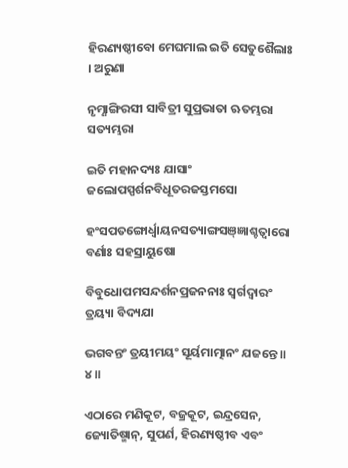ହିରଣ୍ୟଷ୍ଠୀବୋ ମେଘମାଲ ଇତି ସେତୁଶୈଲାଃ । ଅରୁଣା

ନୃମ୍ଣାଙ୍ଗିରସୀ ସାବିତ୍ରୀ ସୁପ୍ରଭାତା ଋତମ୍ଭରା ସତ୍ୟମ୍ଭରା

ଇତି ମହାନଦ୍ୟଃ ଯାସାଂ ଜଲୋପସ୍ପର୍ଶନବିଧୂତରଜସ୍ତମସୋ

ହଂସପତଙ୍ଗୋର୍ଧ୍ୱାୟନସତ୍ୟାଙ୍ଗସଞ୍ଜ୍ଞାଶ୍ଚତ୍ୱାରୋ ବର୍ଣାଃ ସହସ୍ରାୟୁଷୋ

ବିବୁଧୋପମସନ୍ଦର୍ଶନପ୍ରଜନନାଃ ସ୍ୱର୍ଗଦ୍ୱାରଂ ତ୍ରୟ୍ୟା ବିଦ୍ୟଯା

ଭଗବନ୍ତଂ ତ୍ରୟୀମୟଂ ସୂର୍ୟମାତ୍ମାନଂ ଯଜନ୍ତେ ॥ ୪॥

ଏଠାରେ ମଣିକୂଟ, ବଜ୍ରକୂଟ, ଇନ୍ଦ୍ରସେନ, ଜ୍ୟୋତିଷ୍ମାନ୍, ସୁପର୍ଣ, ହିରଣ୍ୟଷ୍ଠୀବ ଏବଂ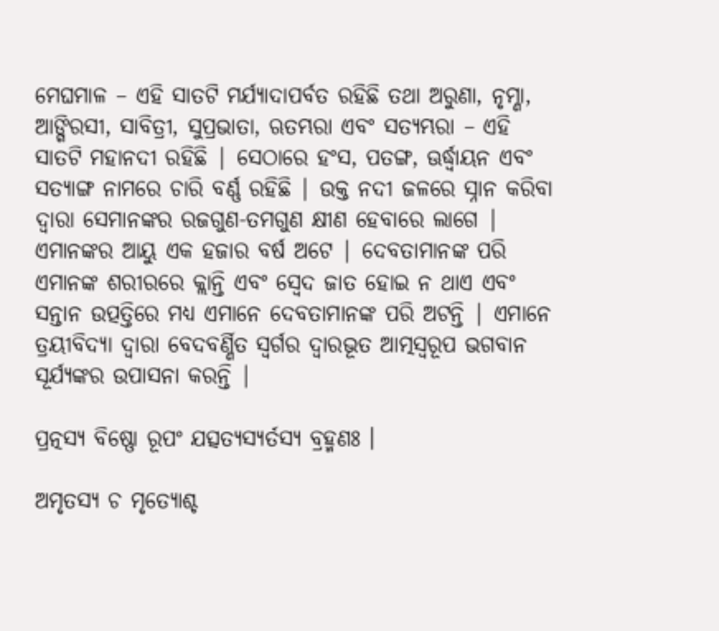ମେଘମାଳ – ଏହି ସାତଟି ମର୍ଯ୍ୟାଦାପର୍ବତ ରହିଛି ତଥା ଅରୁଣା, ନୃମ୍ଣା, ଆଙ୍ଗିରସୀ, ସାବିତ୍ରୀ, ସୁପ୍ରଭାତା, ଋତମ୍ଭରା ଏବଂ ସତ୍ୟମ୍ଭରା – ଏହି ସାତଟି ମହାନଦୀ ରହିଛି | ସେଠାରେ ହଂସ, ପତଙ୍ଗ, ଊର୍ଦ୍ଧ୍ବାୟନ ଏବଂ ସତ୍ୟାଙ୍ଗ ନାମରେ ଚାରି ବର୍ଣ୍ଣ ରହିଛି | ଉକ୍ତ ନଦୀ ଜଳରେ ସ୍ନାନ କରିବା ଦ୍ବାରା ସେମାନଙ୍କର ରଜଗୁଣ-ତମଗୁଣ କ୍ଷୀଣ ହେବାରେ ଲାଗେ | ଏମାନଙ୍କର ଆୟୁ ଏକ ହଜାର ବର୍ଷ ଅଟେ | ଦେବତାମାନଙ୍କ ପରି ଏମାନଙ୍କ ଶରୀରରେ କ୍ଲାନ୍ତି ଏବଂ ସ୍ବେଦ ଜାତ ହୋଇ ନ ଥାଏ ଏବଂ ସନ୍ତାନ ଉତ୍ପତ୍ତିରେ ମଧ୍ୟ ଏମାନେ ଦେବତାମାନଙ୍କ ପରି ଅଟନ୍ତି | ଏମାନେ ତ୍ରୟୀବିଦ୍ୟା ଦ୍ବାରା ବେଦବର୍ଣ୍ଣିତ ସ୍ବର୍ଗର ଦ୍ବାରଭୂତ ଆତ୍ମସ୍ବରୂପ ଭଗବାନ ସୂର୍ଯ୍ୟଙ୍କର ଉପାସନା କରନ୍ତି |

ପ୍ରତ୍ନସ୍ୟ ବିଷ୍ଣୋ ରୂପଂ ଯତ୍ସତ୍ୟସ୍ୟର୍ତସ୍ୟ ବ୍ରହ୍ମଣଃ ।

ଅମୃତସ୍ୟ ଚ ମୃତ୍ୟୋଶ୍ଚ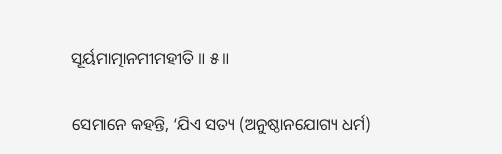ସୂର୍ୟମାତ୍ମାନମୀମହୀତି ॥ ୫॥

ସେମାନେ କହନ୍ତି, ‘ଯିଏ ସତ୍ୟ (ଅନୁଷ୍ଠାନଯୋଗ୍ୟ ଧର୍ମ)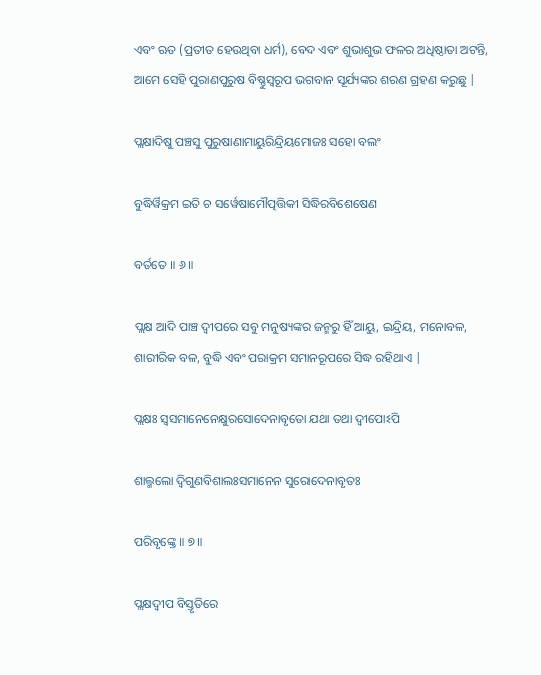ଏବଂ ଋତ (ପ୍ରତୀତ ହେଉଥିବା ଧର୍ମ), ବେଦ ଏବଂ ଶୁଭାଶୁଭ ଫଳର ଅଧିଷ୍ଠାତା ଅଟନ୍ତି, ଆମେ ସେହି ପୁରାଣପୁରୁଷ ବିଷ୍ଣୁସ୍ବରୂପ ଭଗବାନ ସୂର୍ଯ୍ୟଙ୍କର ଶରଣ ଗ୍ରହଣ କରୁଛୁ |

ପ୍ଲକ୍ଷାଦିଷୁ ପଞ୍ଚସୁ ପୁରୁଷାଣାମାୟୁରିନ୍ଦ୍ରିୟମୋଜଃ ସହୋ ବଲଂ

ବୁଦ୍ଧିର୍ୱିକ୍ରମ ଇତି ଚ ସର୍ୱେଷାମୌତ୍ପତ୍ତିକୀ ସିଦ୍ଧିରବିଶେଷେଣ

ବର୍ତତେ ॥ ୬॥

ପ୍ଲକ୍ଷ ଆଦି ପାଞ୍ଚ ଦ୍ବୀପରେ ସବୁ ମନୁଷ୍ୟଙ୍କର ଜନ୍ମରୁ ହିଁ ଆୟୁ, ଇନ୍ଦ୍ରିୟ, ମନୋବଳ, ଶାରୀରିକ ବଳ, ବୁଦ୍ଧି ଏବଂ ପରାକ୍ରମ ସମାନରୂପରେ ସିଦ୍ଧ ରହିଥାଏ |

ପ୍ଲକ୍ଷଃ ସ୍ୱସମାନେନେକ୍ଷୁରସୋଦେନାବୃତୋ ଯଥା ତଥା ଦ୍ୱୀପୋଽପି

ଶାଲ୍ମଲୋ ଦ୍ୱିଗୁଣବିଶାଲଃସମାନେନ ସୁରୋଦେନାବୃତଃ

ପରିବୃଙ୍କ୍ତେ ॥ ୭॥

ପ୍ଲକ୍ଷଦ୍ବୀପ ବିସ୍ତୃତିରେ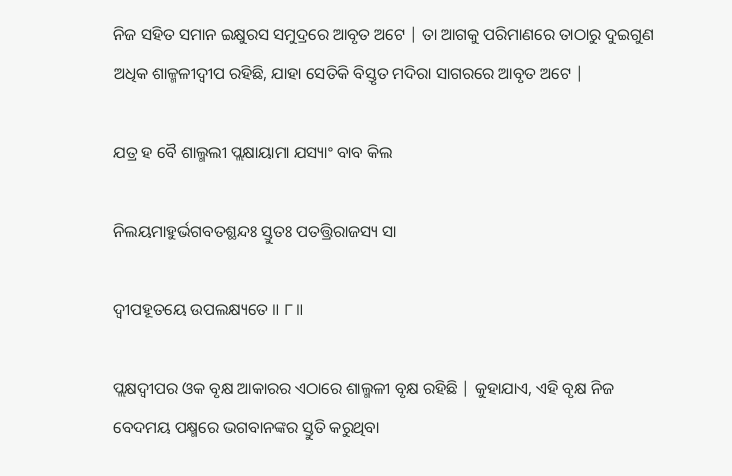ନିଜ ସହିତ ସମାନ ଇକ୍ଷୁରସ ସମୁଦ୍ରରେ ଆବୃତ ଅଟେ | ତା ଆଗକୁ ପରିମାଣରେ ତାଠାରୁ ଦୁଇଗୁଣ ଅଧିକ ଶାଳ୍ମଳୀଦ୍ବୀପ ରହିଛି, ଯାହା ସେତିକି ବିସ୍ତୃତ ମଦିରା ସାଗରରେ ଆବୃତ ଅଟେ |

ଯତ୍ର ହ ବୈ ଶାଲ୍ମଲୀ ପ୍ଲକ୍ଷାୟାମା ଯସ୍ୟାଂ ବାବ କିଲ

ନିଲୟମାହୁର୍ଭଗବତଶ୍ଛନ୍ଦଃ ସ୍ତୁତଃ ପତତ୍ତ୍ରିରାଜସ୍ୟ ସା

ଦ୍ୱୀପହୂତୟେ ଉପଲକ୍ଷ୍ୟତେ ॥ ୮॥

ପ୍ଲକ୍ଷଦ୍ବୀପର ଓକ ବୃକ୍ଷ ଆକାରର ଏଠାରେ ଶାଲ୍ମଳୀ ବୃକ୍ଷ ରହିଛି | କୁହାଯାଏ, ଏହି ବୃକ୍ଷ ନିଜ ବେଦମୟ ପକ୍ଷ୍ମରେ ଭଗବାନଙ୍କର ସ୍ତୁତି କରୁଥିବା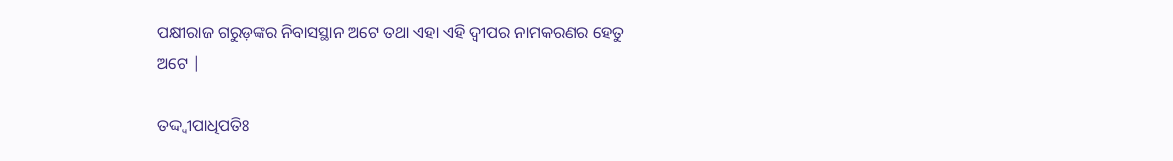ପକ୍ଷୀରାଜ ଗରୁଡ଼ଙ୍କର ନିବାସସ୍ଥାନ ଅଟେ ତଥା ଏହା ଏହି ଦ୍ବୀପର ନାମକରଣର ହେତୁ ଅଟେ |

ତଦ୍ଦ୍ୱୀପାଧିପତିଃ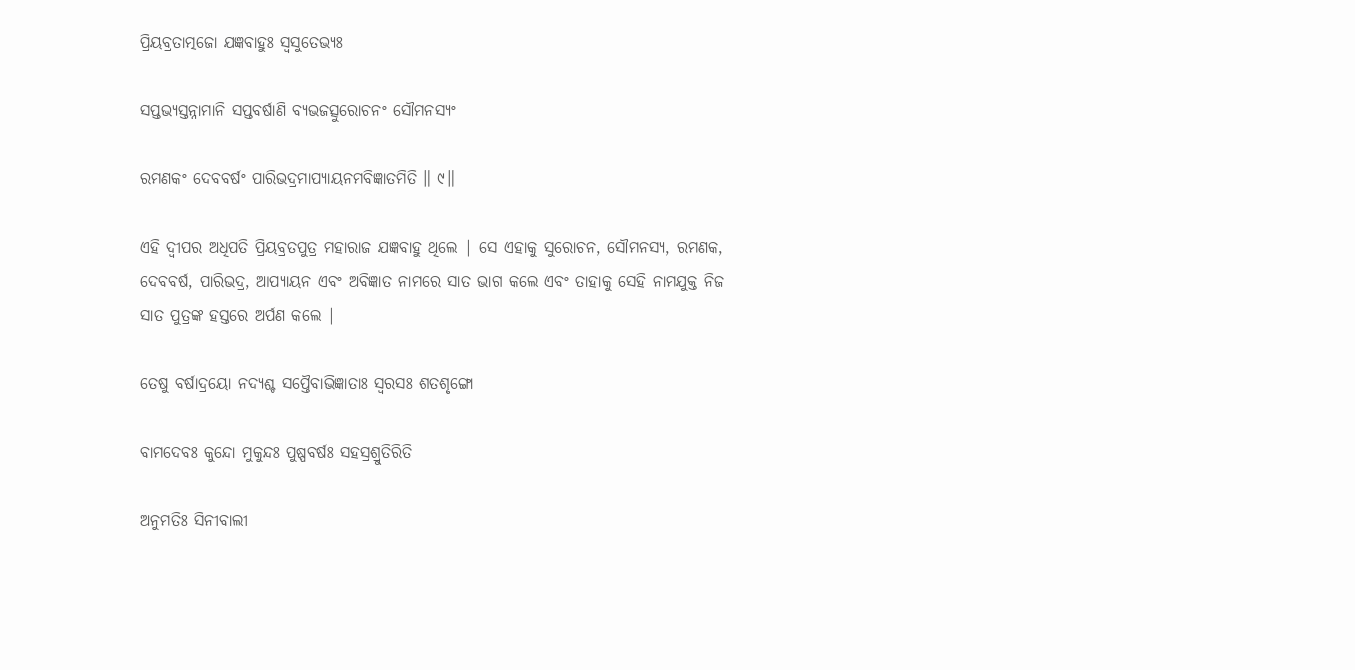ପ୍ରିୟବ୍ରତାତ୍ମଜୋ ଯଜ୍ଞବାହୁଃ ସ୍ୱସୁତେଭ୍ୟଃ

ସପ୍ତଭ୍ୟସ୍ତନ୍ନାମାନି ସପ୍ତବର୍ଷାଣି ବ୍ୟଭଜତ୍ସୁରୋଚନଂ ସୌମନସ୍ୟଂ

ରମଣକଂ ଦେବବର୍ଷଂ ପାରିଭଦ୍ରମାପ୍ୟାୟନମବିଜ୍ଞାତମିତି ॥ ୯॥

ଏହି ଦ୍ବୀପର ଅଧିପତି ପ୍ରିୟବ୍ରତପୁତ୍ର ମହାରାଜ ଯଜ୍ଞବାହୁ ଥିଲେ | ସେ ଏହାକୁ ସୁରୋଚନ, ସୌମନସ୍ୟ, ରମଣକ, ଦେବବର୍ଷ, ପାରିଭଦ୍ର, ଆପ୍ୟାୟନ ଏବଂ ଅବିଜ୍ଞାତ ନାମରେ ସାତ ଭାଗ କଲେ ଏବଂ ତାହାକୁ ସେହି ନାମଯୁକ୍ତ ନିଜ ସାତ ପୁତ୍ରଙ୍କ ହସ୍ତରେ ଅର୍ପଣ କଲେ |

ତେଷୁ ବର୍ଷାଦ୍ରୟୋ ନଦ୍ୟଶ୍ଚ ସପ୍ତୈବାଭିଜ୍ଞାତାଃ ସ୍ୱରସଃ ଶତଶୃଙ୍ଗୋ

ବାମଦେବଃ କୁନ୍ଦୋ ମୁକୁନ୍ଦଃ ପୁଷ୍ପବର୍ଷଃ ସହସ୍ରଶ୍ରୁତିରିତି

ଅନୁମତିଃ ସିନୀବାଲୀ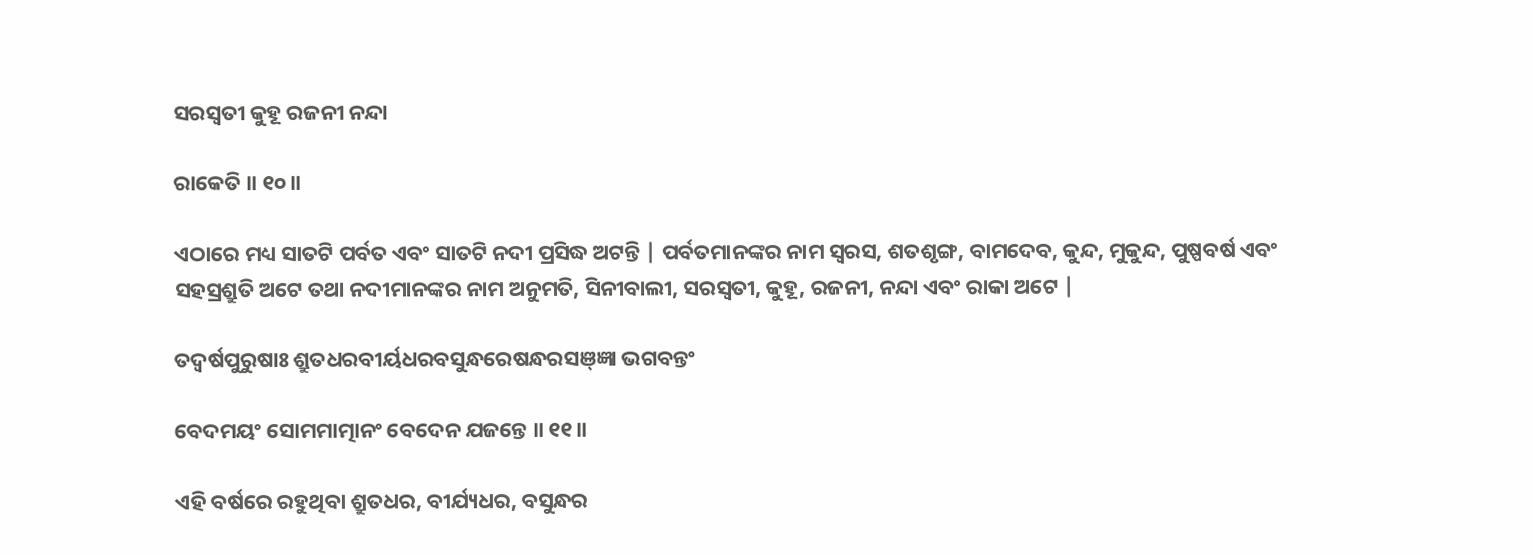ସରସ୍ୱତୀ କୁହୂ ରଜନୀ ନନ୍ଦା

ରାକେତି ॥ ୧୦॥

ଏଠାରେ ମଧ୍ୟ ସାତଟି ପର୍ବତ ଏବଂ ସାତଟି ନଦୀ ପ୍ରସିଦ୍ଧ ଅଟନ୍ତି | ପର୍ବତମାନଙ୍କର ନାମ ସ୍ବରସ, ଶତଶୃଙ୍ଗ, ବାମଦେବ, କୁନ୍ଦ, ମୁକୁନ୍ଦ, ପୁଷ୍ପବର୍ଷ ଏବଂ ସହସ୍ରଶ୍ରୁତି ଅଟେ ତଥା ନଦୀମାନଙ୍କର ନାମ ଅନୁମତି, ସିନୀବାଲୀ, ସରସ୍ବତୀ, କୁହୂ, ରଜନୀ, ନନ୍ଦା ଏବଂ ରାକା ଅଟେ |

ତଦ୍ୱର୍ଷପୁରୁଷାଃ ଶ୍ରୁତଧରବୀର୍ୟଧରବସୁନ୍ଧରେଷନ୍ଧରସଞ୍ଜ୍ଞା ଭଗବନ୍ତଂ

ବେଦମୟଂ ସୋମମାତ୍ମାନଂ ବେଦେନ ଯଜନ୍ତେ ॥ ୧୧॥

ଏହି ବର୍ଷରେ ରହୁଥିବା ଶ୍ରୁତଧର, ବୀର୍ଯ୍ୟଧର, ବସୁନ୍ଧର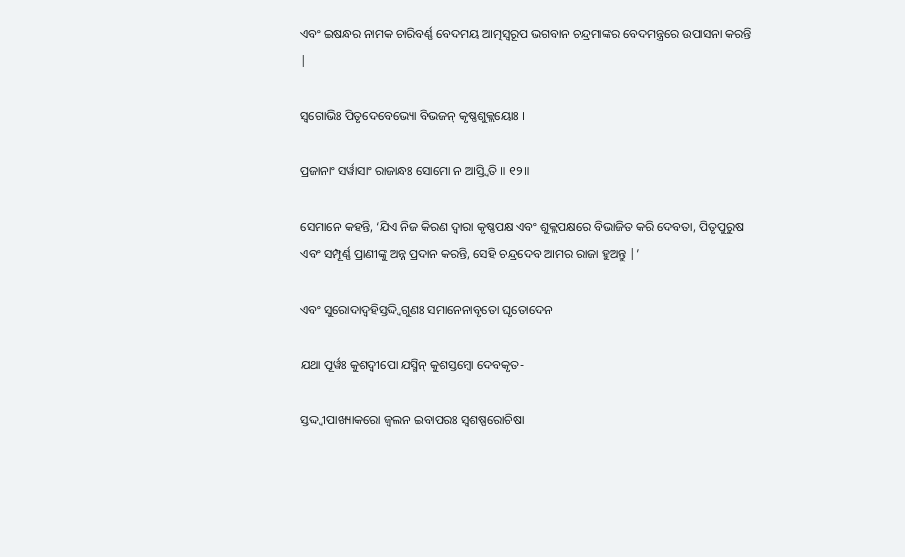ଏବଂ ଇଷନ୍ଧର ନାମକ ଚାରିବର୍ଣ୍ଣ ବେଦମୟ ଆତ୍ମସ୍ବରୂପ ଭଗବାନ ଚନ୍ଦ୍ରମାଙ୍କର ବେଦମନ୍ତ୍ରରେ ଉପାସନା କରନ୍ତି |

ସ୍ୱଗୋଭିଃ ପିତୃଦେବେଭ୍ୟୋ ବିଭଜନ୍ କୃଷ୍ଣଶୁକ୍ଲୟୋଃ ।

ପ୍ରଜାନାଂ ସର୍ୱାସାଂ ରାଜାନ୍ଧଃ ସୋମୋ ନ ଆସ୍ତ୍ୱିତି ॥ ୧୨॥

ସେମାନେ କହନ୍ତି, ‘ଯିଏ ନିଜ କିରଣ ଦ୍ବାରା କୃଷ୍ଣପକ୍ଷ ଏବଂ ଶୁକ୍ଲପକ୍ଷରେ ବିଭାଜିତ କରି ଦେବତା, ପିତୃପୁରୁଷ ଏବଂ ସମ୍ପୂର୍ଣ୍ଣ ପ୍ରାଣୀଙ୍କୁ ଅନ୍ନ ପ୍ରଦାନ କରନ୍ତି, ସେହି ଚନ୍ଦ୍ରଦେବ ଆମର ରାଜା ହୁଅନ୍ତୁ |’

ଏବଂ ସୁରୋଦାଦ୍ବହିସ୍ତଦ୍ଦ୍ୱିଗୁଣଃ ସମାନେନାବୃତୋ ଘୃତୋଦେନ

ଯଥା ପୂର୍ୱଃ କୁଶଦ୍ୱୀପୋ ଯସ୍ମିନ୍ କୁଶସ୍ତମ୍ବୋ ଦେବକୃତ-

ସ୍ତଦ୍ଦ୍ୱୀପାଖ୍ୟାକରୋ ଜ୍ୱଲନ ଇବାପରଃ ସ୍ୱଶଷ୍ପରୋଚିଷା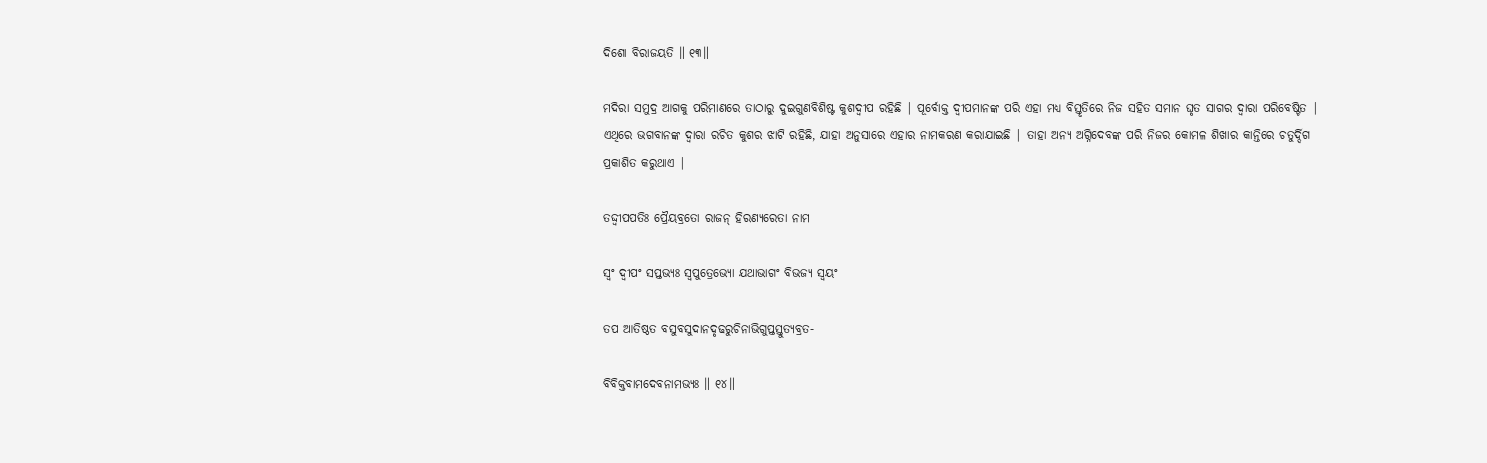ଦିଶୋ ବିରାଜୟତି ॥ ୧୩॥

ମଦିରା ସମୁଦ୍ର ଆଗକୁ ପରିମାଣରେ ତାଠାରୁ ଦୁଇଗୁଣବିଶିଷ୍ଟ କୁଶଦ୍ବୀପ ରହିଛି | ପୂର୍ବୋକ୍ତ ଦ୍ବୀପମାନଙ୍କ ପରି ଏହା ମଧ୍ୟ ବିସ୍ତୃତିରେ ନିଜ ସହିତ ସମାନ ଘୃତ ସାଗର ଦ୍ବାରା ପରିବେଷ୍ଟିତ | ଏଥିରେ ଭଗବାନଙ୍କ ଦ୍ବାରା ରଚିତ କୁଶର ଝାଟି ରହିଛି, ଯାହା ଅନୁସାରେ ଏହାର ନାମକରଣ କରାଯାଇଛି | ତାହା ଅନ୍ୟ ଅଗ୍ନିଦେବଙ୍କ ପରି ନିଜର କୋମଳ ଶିଖାର କାନ୍ତିରେ ଚତୁର୍ଦ୍ଦିଗ ପ୍ରକାଶିତ କରୁଥାଏ |

ତଦ୍ଦ୍ୱୀପପତିଃ ପ୍ରୈୟବ୍ରତୋ ରାଜନ୍ ହିରଣ୍ୟରେତା ନାମ

ସ୍ୱଂ ଦ୍ୱୀପଂ ସପ୍ତଭ୍ୟଃ ସ୍ୱପୁତ୍ରେଭ୍ୟୋ ଯଥାଭାଗଂ ବିଭଜ୍ୟ ସ୍ୱୟଂ

ତପ ଆତିଷ୍ଠତ ବସୁବସୁଦାନଦୃଢରୁଚିନାଭିଗୁପ୍ତସ୍ତୁତ୍ୟବ୍ରତ-

ବିବିକ୍ତବାମଦେବନାମଭ୍ୟଃ ॥ ୧୪॥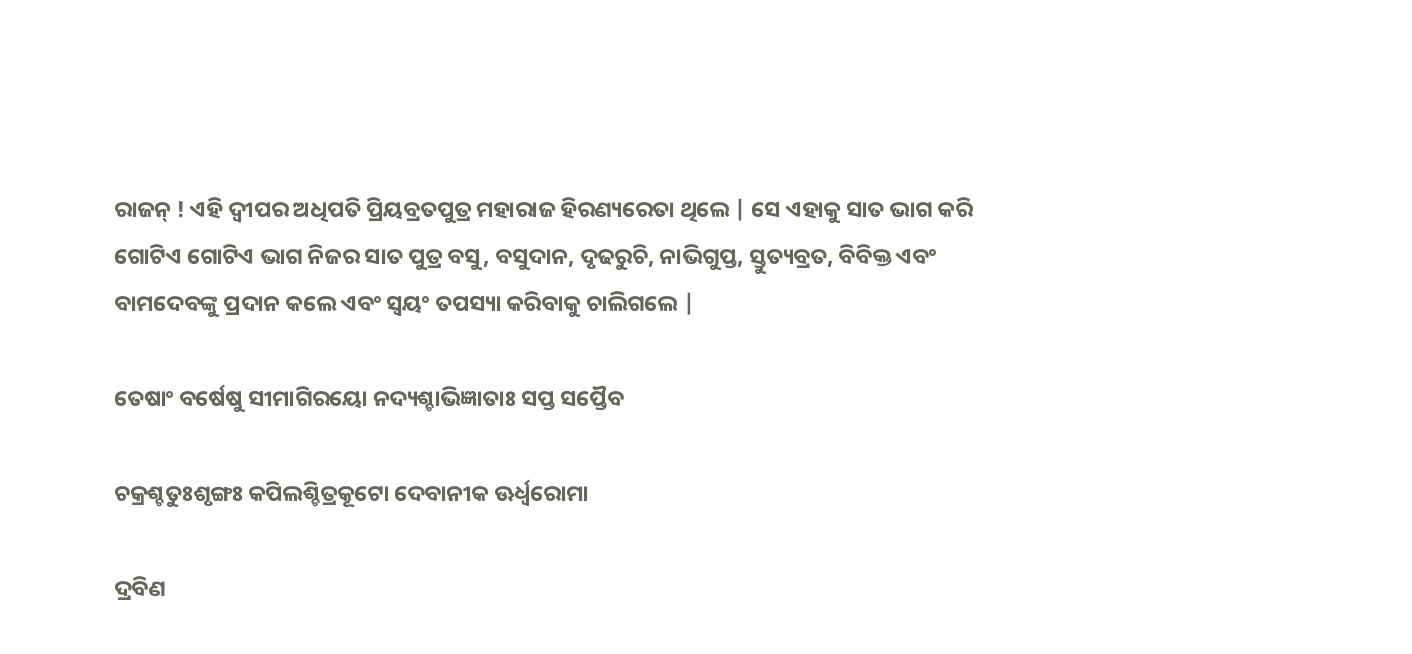ରାଜନ୍ ! ଏହି ଦ୍ବୀପର ଅଧିପତି ପ୍ରିୟବ୍ରତପୁତ୍ର ମହାରାଜ ହିରଣ୍ୟରେତା ଥିଲେ | ସେ ଏହାକୁ ସାତ ଭାଗ କରି ଗୋଟିଏ ଗୋଟିଏ ଭାଗ ନିଜର ସାତ ପୁତ୍ର ବସୁ, ବସୁଦାନ, ଦୃଢରୁଚି, ନାଭିଗୁପ୍ତ, ସ୍ତୁତ୍ୟବ୍ରତ, ବିବିକ୍ତ ଏବଂ ବାମଦେବଙ୍କୁ ପ୍ରଦାନ କଲେ ଏବଂ ସ୍ବୟଂ ତପସ୍ୟା କରିବାକୁ ଚାଲିଗଲେ |

ତେଷାଂ ବର୍ଷେଷୁ ସୀମାଗିରୟୋ ନଦ୍ୟଶ୍ଚାଭିଜ୍ଞାତାଃ ସପ୍ତ ସପ୍ତୈବ

ଚକ୍ରଶ୍ଚତୁଃଶୃଙ୍ଗଃ କପିଲଶ୍ଚିତ୍ରକୂଟୋ ଦେବାନୀକ ଊର୍ଧ୍ୱରୋମା

ଦ୍ରବିଣ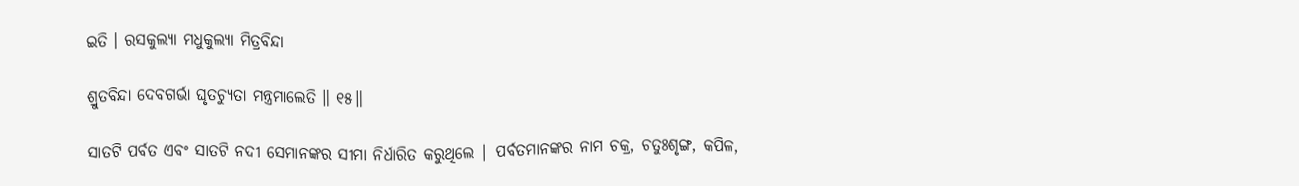ଇତି । ରସକୁଲ୍ୟା ମଧୁକୁଲ୍ୟା ମିତ୍ରବିନ୍ଦା

ଶ୍ରୁତବିନ୍ଦା ଦେବଗର୍ଭା ଘୃତଚ୍ୟୁତା ମନ୍ତ୍ରମାଲେତି ॥ ୧୫॥

ସାତଟି ପର୍ବତ ଏବଂ ସାତଟି ନଦୀ ସେମାନଙ୍କର ସୀମା ନିର୍ଧାରିତ କରୁଥିଲେ | ପର୍ବତମାନଙ୍କର ନାମ ଚକ୍ର, ଚତୁଃଶୃଙ୍ଗ, କପିଳ,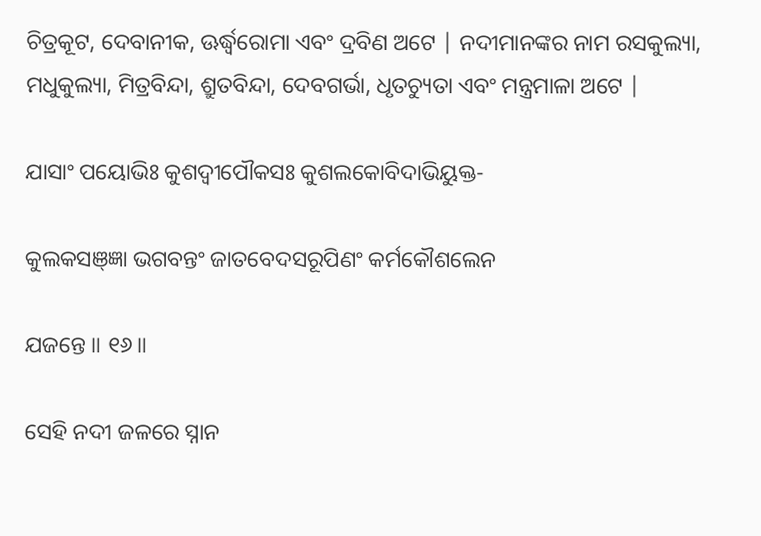ଚିତ୍ରକୂଟ, ଦେବାନୀକ, ଊର୍ଦ୍ଧ୍ବରୋମା ଏବଂ ଦ୍ରବିଣ ଅଟେ | ନଦୀମାନଙ୍କର ନାମ ରସକୁଲ୍ୟା, ମଧୁକୁଲ୍ୟା, ମିତ୍ରବିନ୍ଦା, ଶ୍ରୁତବିନ୍ଦା, ଦେବଗର୍ଭା, ଧୃତଚ୍ୟୁତା ଏବଂ ମନ୍ତ୍ରମାଳା ଅଟେ |

ଯାସାଂ ପୟୋଭିଃ କୁଶଦ୍ୱୀପୌକସଃ କୁଶଲକୋବିଦାଭିୟୁକ୍ତ-

କୁଲକସଞ୍ଜ୍ଞା ଭଗବନ୍ତଂ ଜାତବେଦସରୂପିଣଂ କର୍ମକୌଶଲେନ

ଯଜନ୍ତେ ॥ ୧୬॥

ସେହି ନଦୀ ଜଳରେ ସ୍ନାନ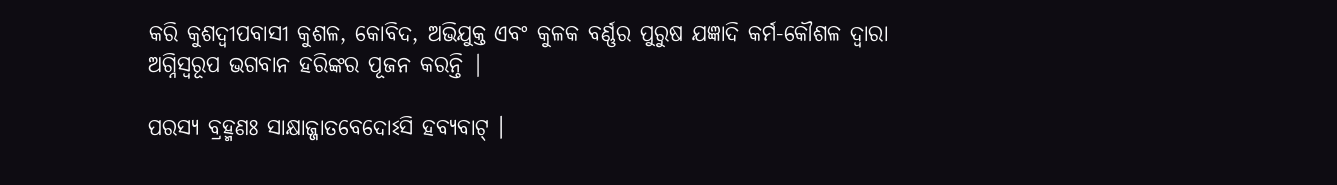କରି କୁଶଦ୍ବୀପବାସୀ କୁଶଳ, କୋବିଦ, ଅଭିଯୁକ୍ତ ଏବଂ କୁଳକ ବର୍ଣ୍ଣର ପୁରୁଷ ଯଜ୍ଞାଦି କର୍ମ-କୌଶଳ ଦ୍ବାରା ଅଗ୍ନିସ୍ବରୂପ ଭଗବାନ ହରିଙ୍କର ପୂଜନ କରନ୍ତି |

ପରସ୍ୟ ବ୍ରହ୍ମଣଃ ସାକ୍ଷାଜ୍ଜାତବେଦୋଽସି ହବ୍ୟବାଟ୍ ।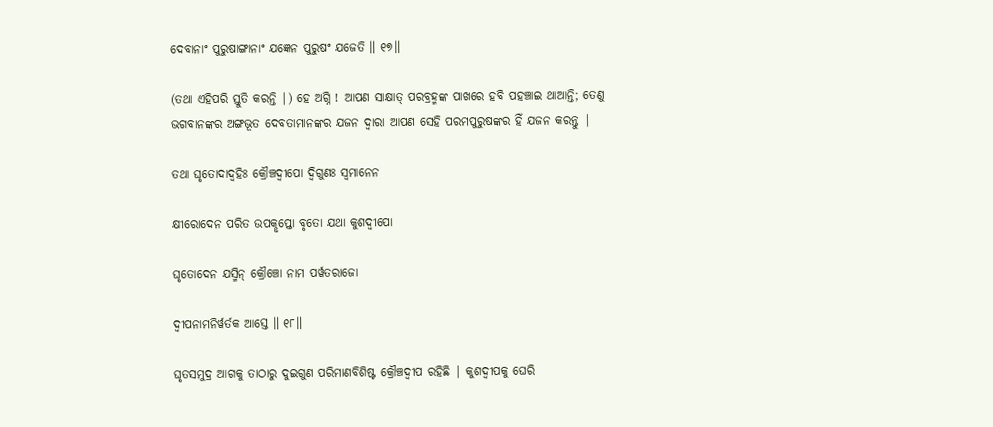ଦେବାନାଂ ପୁରୁଷାଙ୍ଗାନାଂ ଯଜ୍ଞେନ ପୁରୁଷଂ ଯଜେତି ॥ ୧୭॥

(ତଥା ଏହିପରି ସ୍ତୁତି କରନ୍ତି |) ହେ ଅଗ୍ନି ! ଆପଣ ସାକ୍ଷାତ୍ ପରବ୍ରହ୍ମଙ୍କ ପାଖରେ ହବି ପହଞ୍ଚାଇ ଥାଆନ୍ତି; ତେଣୁ ଭଗବାନଙ୍କର ଅଙ୍ଗଭୂତ ଦେବତାମାନଙ୍କର ଯଜନ ଦ୍ବାରା ଆପଣ ସେହି ପରମପୁରୁଷଙ୍କର ହିଁ ଯଜନ କରନ୍ତୁ |

ତଥା ଘୃତୋଦାଦ୍ବହିଃ କ୍ରୌଞ୍ଚଦ୍ୱୀପୋ ଦ୍ୱିଗୁଣଃ ସ୍ୱମାନେନ

କ୍ଷୀରୋଦେନ ପରିତ ଉପକୢପ୍ତୋ ବୃତୋ ଯଥା କୁଶଦ୍ୱୀପୋ

ଘୃତୋଦେନ ଯସ୍ମିନ୍ କ୍ରୌଞ୍ଚୋ ନାମ ପର୍ୱତରାଜୋ

ଦ୍ୱୀପନାମନିର୍ୱର୍ତକ ଆସ୍ତେ ॥ ୧୮॥

ଘୃତସମୁଦ୍ର ଆଗକୁ ତାଠାରୁ ଦୁଇଗୁଣ ପରିମାଣବିଶିଷ୍ଟ କ୍ରୌଞ୍ଚଦ୍ବୀପ ରହିଛି | କୁଶଦ୍ବୀପକୁ ଘେରି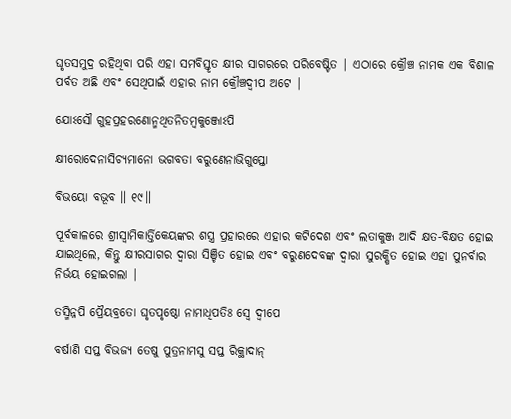ଘୃତସମୁଦ୍ର ରହିଥିବା ପରି ଏହା ସମବିସ୍ତୃତ କ୍ଷୀର ସାଗରରେ ପରିବେଷ୍ଟିତ | ଏଠାରେ କ୍ରୌଞ୍ଚ ନାମକ ଏକ ବିଶାଳ ପର୍ବତ ଅଛି ଏବଂ ସେଥିପାଇଁ ଏହାର ନାମ କ୍ରୌଞ୍ଚଦ୍ବୀପ ଅଟେ |

ଯୋଽସୌ ଗୁହପ୍ରହରଣୋନ୍ମଥିତନିତମ୍ବକୁଞ୍ଜୋଽପି

କ୍ଷୀରୋଦେନାସିଚ୍ୟମାନୋ ଭଗବତା ବରୁଣେନାଭିଗୁପ୍ତୋ

ବିଭୟୋ ବଭୂବ ॥ ୧୯॥

ପୂର୍ବକାଳରେ ଶ୍ରୀସ୍ବାମିକାର୍ତ୍ତିକେୟଙ୍କର ଶସ୍ତ୍ର ପ୍ରହାରରେ ଏହାର କଟିଦେଶ ଏବଂ ଲତାକୁଞ୍ଜ ଆଦି କ୍ଷତ-ବିକ୍ଷତ ହୋଇ ଯାଇଥିଲେ, କିନ୍ତୁ କ୍ଷୀରସାଗର ଦ୍ବାରା ସିଞ୍ଚିତ ହୋଇ ଏବଂ ବରୁଣଦେବଙ୍କ ଦ୍ବାରା ସୁରକ୍ଷିତ ହୋଇ ଏହା ପୁନର୍ବାର ନିର୍ଭୟ ହୋଇଗଲା |

ତସ୍ମିନ୍ନପି ପ୍ରୈୟବ୍ରତୋ ଘୃତପୃଷ୍ଠୋ ନାମାଧିପତିଃ ସ୍ୱେ ଦ୍ୱୀପେ

ବର୍ଷାଣି ସପ୍ତ ବିଭଜ୍ୟ ତେଷୁ ପୁତ୍ରନାମସୁ ସପ୍ତ ରିକ୍ଥାଦାନ୍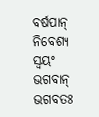ବର୍ଷପାନ୍ ନିବେଶ୍ୟ ସ୍ୱୟଂ ଭଗବାନ୍ ଭଗବତଃ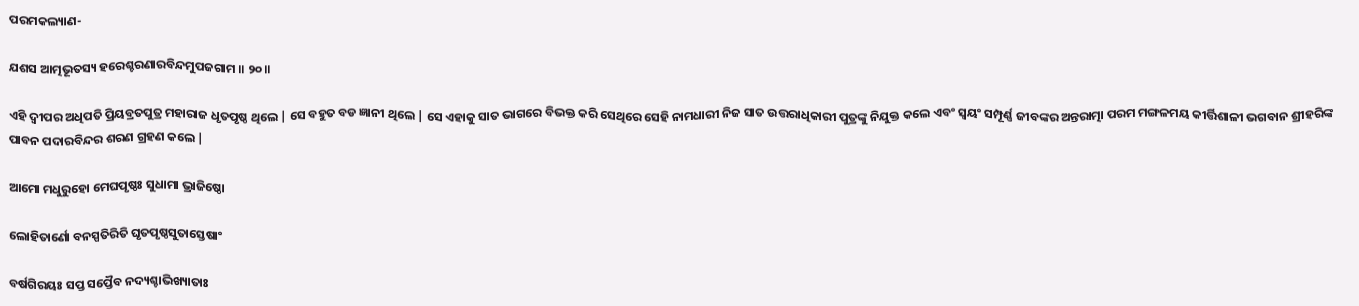ପରମକଲ୍ୟାଣ-

ଯଶସ ଆତ୍ମଭୂତସ୍ୟ ହରେଶ୍ଚରଣାରବିନ୍ଦମୁପଜଗାମ ॥ ୨୦॥

ଏହି ଦ୍ବୀପର ଅଧିପତି ପ୍ରିୟବ୍ରତପୁତ୍ର ମହାରାଜ ଧୃତପୃଷ୍ଠ ଥିଲେ | ସେ ବହୁତ ବଡ ଜ୍ଞାନୀ ଥିଲେ | ସେ ଏହାକୁ ସାତ ଭାଗରେ ବିଭକ୍ତ କରି ସେଥିରେ ସେହି ନାମଧାରୀ ନିଜ ସାତ ଉତ୍ତରାଧିକାରୀ ପୁତ୍ରଙ୍କୁ ନିଯୁକ୍ତ କଲେ ଏବଂ ସ୍ବୟଂ ସମ୍ପୂର୍ଣ୍ଣ ଜୀବଙ୍କର ଅନ୍ତରାତ୍ମା ପରମ ମଙ୍ଗଳମୟ କୀର୍ତ୍ତିଶାଳୀ ଭଗବାନ ଶ୍ରୀହରିଙ୍କ ପାବନ ପଦାରବିନ୍ଦର ଶରଣ ଗ୍ରହଣ କଲେ |

ଆମୋ ମଧୁରୁହୋ ମେଘପୃଷ୍ଠଃ ସୁଧାମା ଭ୍ରାଜିଷ୍ଠୋ

ଲୋହିତାର୍ଣୋ ବନସ୍ପତିରିତି ଘୃତପୃଷ୍ଠସୁତାସ୍ତେଷାଂ

ବର୍ଷଗିରୟଃ ସପ୍ତ ସପ୍ତୈବ ନଦ୍ୟଶ୍ଚାଭିଖ୍ୟାତାଃ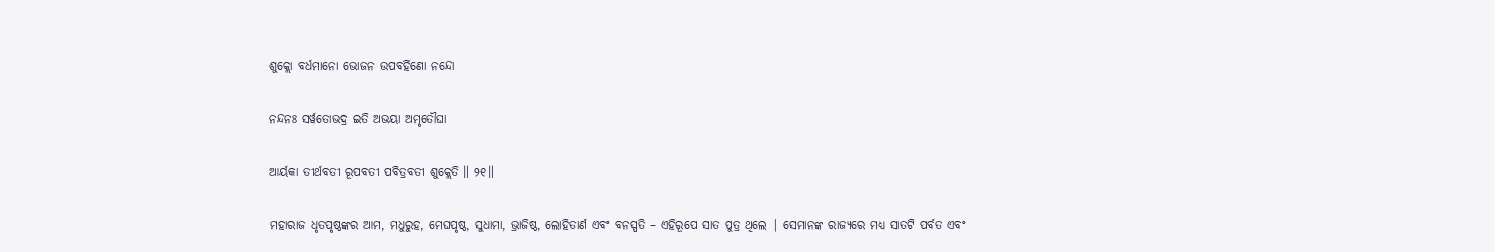ଶୁକ୍ଲୋ ବର୍ଧମାନୋ ଭୋଜନ ଉପବର୍ହିଣୋ ନନ୍ଦୋ

ନନ୍ଦନଃ ସର୍ୱତୋଭଦ୍ର ଇତି ଅଭୟା ଅମୃତୌଘା

ଆର୍ୟକା ତୀର୍ଥବତୀ ରୂପବତୀ ପବିତ୍ରବତୀ ଶୁକ୍ଲେତି ॥ ୨୧॥

ମହାରାଜ ଧୃତପୃଷ୍ଠଙ୍କର ଆମ, ମଧୁରୁହ, ମେଘପୃଷ୍ଠ, ସୁଧାମା, ଭ୍ରାଜିଷ୍ଠ, ଲୋହିତାର୍ଣ ଏବଂ ବନସ୍ପତି – ଏହିରୂପେ ସାତ ପୁତ୍ର ଥିଲେ | ସେମାନଙ୍କ ରାଜ୍ୟରେ ମଧ୍ୟ ସାତଟି ପର୍ବତ ଏବଂ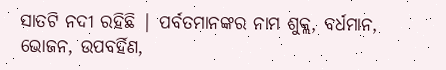ସାତଟି ନଦୀ ରହିଛି | ପର୍ବତମାନଙ୍କର ନାମ ଶୁକ୍ଲ, ବର୍ଧମାନ, ଭୋଜନ, ଉପବର୍ହିଣ,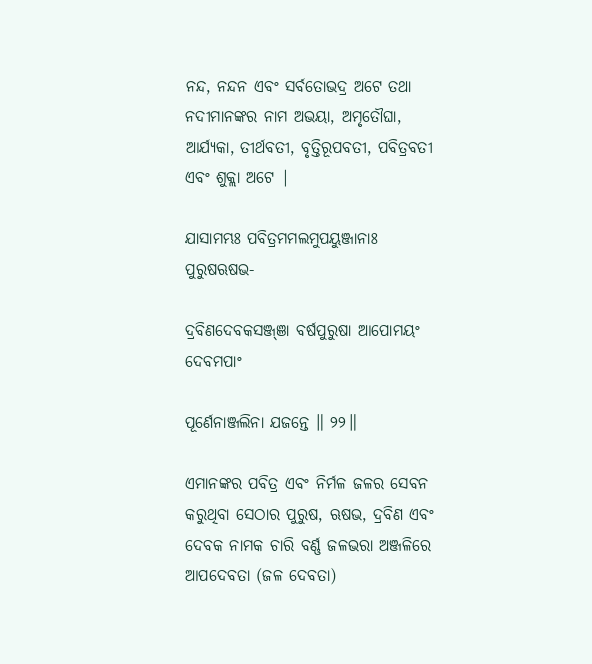ନନ୍ଦ, ନନ୍ଦନ ଏବଂ ସର୍ବତୋଭଦ୍ର ଅଟେ ତଥା ନଦୀମାନଙ୍କର ନାମ ଅଭୟା, ଅମୃତୌଘା, ଆର୍ଯ୍ୟକା, ତୀର୍ଥବତୀ, ବୃତ୍ତିରୂପବତୀ, ପବିତ୍ରବତୀ ଏବଂ ଶୁକ୍ଲା ଅଟେ |

ଯାସାମମ୍ଭଃ ପବିତ୍ରମମଲମୁପୟୁଞ୍ଜାନାଃ ପୁରୁଷଋଷଭ-

ଦ୍ରବିଣଦେବକସଞ୍ଜ୍ଞା ବର୍ଷପୁରୁଷା ଆପୋମୟଂ ଦେବମପାଂ

ପୂର୍ଣେନାଞ୍ଜଲିନା ଯଜନ୍ତେ ॥ ୨୨॥

ଏମାନଙ୍କର ପବିତ୍ର ଏବଂ ନିର୍ମଳ ଜଳର ସେବନ କରୁଥିବା ସେଠାର ପୁରୁଷ, ଋଷଭ, ଦ୍ରବିଣ ଏବଂ ଦେବକ ନାମକ ଚାରି ବର୍ଣ୍ଣ ଜଳଭରା ଅଞ୍ଜଳିରେ ଆପଦେବତା (ଜଳ ଦେବତା)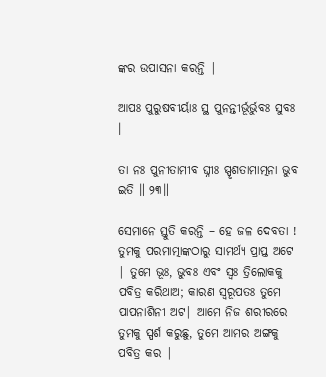ଙ୍କର ଉପାସନା କରନ୍ତି |

ଆପଃ ପୁରୁଷବୀର୍ୟାଃ ସ୍ଥ ପୁନନ୍ତୀର୍ଭୂର୍ଭୁବଃ ସୁବଃ ।

ତା ନଃ ପୁନୀତାମୀବ ଘ୍ନୀଃ ସ୍ପୃଶତାମାତ୍ମନା ଭୁବ ଇତି ॥ ୨୩॥

ସେମାନେ ସ୍ତୁତି କରନ୍ତି – ହେ ଜଳ ଦେବତା ! ତୁମକୁ ପରମାତ୍ମାଙ୍କଠାରୁ ସାମର୍ଥ୍ୟ ପ୍ରାପ୍ତ ଅଟେ | ତୁମେ ଭୂଃ, ଭୁବଃ ଏବଂ ସ୍ବଃ ତ୍ରିଲୋକକୁ ପବିତ୍ର କରିଥାଅ; କାରଣ ସ୍ବରୂପତଃ ତୁମେ ପାପନାଶିନୀ ଅଟ| ଆମେ ନିଜ ଶରୀରରେ ତୁମକୁ ସ୍ପର୍ଶ କରୁଛୁ, ତୁମେ ଆମର ଅଙ୍ଗକୁ ପବିତ୍ର କର |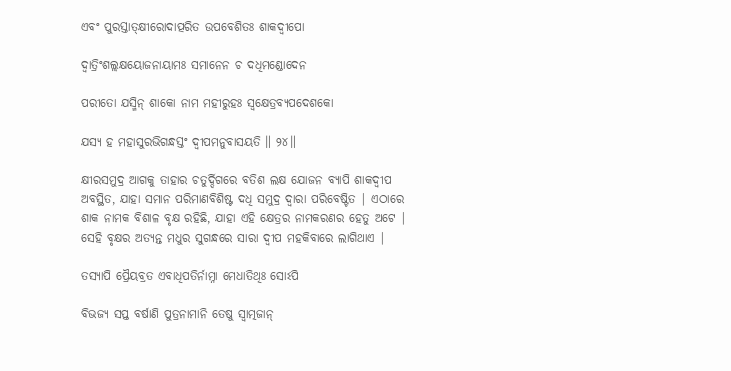ଏବଂ ପୁରସ୍ତାତ୍କ୍ଷୀରୋଦାତ୍ପରିତ ଉପବେଶିତଃ ଶାକଦ୍ୱୀପୋ

ଦ୍ୱାତ୍ରିଂଶଲ୍ଲକ୍ଷୟୋଜନାୟାମଃ ସମାନେନ ଚ ଦଧିମଣ୍ଡୋଦେନ

ପରୀତୋ ଯସ୍ମିନ୍ ଶାକୋ ନାମ ମହୀରୁହଃ ସ୍ୱକ୍ଷେତ୍ରବ୍ୟପଦେଶକୋ

ଯସ୍ୟ ହ ମହାସୁରଭିଗନ୍ଧସ୍ତଂ ଦ୍ୱୀପମନୁବାସୟତି ॥ ୨୪॥

କ୍ଷୀରସମୁଦ୍ର ଆଗକୁ ତାହାର ଚତୁର୍ଦ୍ଦିଗରେ ବତିଶ ଲକ୍ଷ ଯୋଜନ ବ୍ୟାପି ଶାକଦ୍ବୀପ ଅବସ୍ଥିତ, ଯାହା ସମାନ ପରିମାଣବିଶିଷ୍ଟ ଦଧି ସମୁଦ୍ର ଦ୍ବାରା ପରିବେଷ୍ଟିତ | ଏଠାରେ ଶାକ ନାମକ ବିଶାଳ ବୃକ୍ଷ ରହିଛି, ଯାହା ଏହି କ୍ଷେତ୍ରର ନାମକରଣର ହେତୁ ଅଟେ | ସେହି ବୃକ୍ଷର ଅତ୍ୟନ୍ତ ମଧୁର ସୁଗନ୍ଧରେ ସାରା ଦ୍ବୀପ ମହକିବାରେ ଲାଗିଥାଏ |

ତସ୍ୟାପି ପ୍ରୈୟବ୍ରତ ଏବାଧିପତିର୍ନାମ୍ନା ମେଧାତିଥିଃ ସୋଽପି

ବିଭଜ୍ୟ ସପ୍ତ ବର୍ଷାଣି ପୁତ୍ରନାମାନି ତେଷୁ ସ୍ୱାତ୍ମଜାନ୍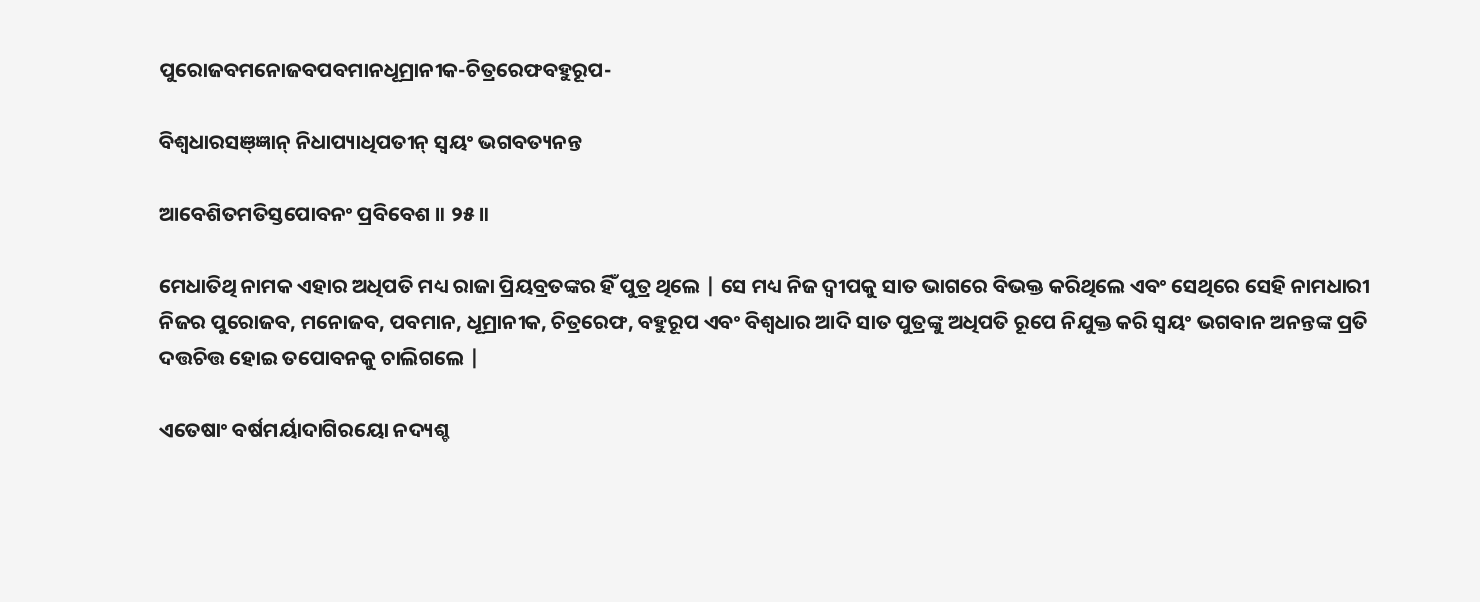ପୁରୋଜବମନୋଜବପବମାନଧୂମ୍ରାନୀକ-ଚିତ୍ରରେଫବହୁରୂପ-

ବିଶ୍ୱଧାରସଞ୍ଜ୍ଞାନ୍ ନିଧାପ୍ୟାଧିପତୀନ୍ ସ୍ୱୟଂ ଭଗବତ୍ୟନନ୍ତ

ଆବେଶିତମତିସ୍ତପୋବନଂ ପ୍ରବିବେଶ ॥ ୨୫॥

ମେଧାତିଥି ନାମକ ଏହାର ଅଧିପତି ମଧ୍ୟ ରାଜା ପ୍ରିୟବ୍ରତଙ୍କର ହିଁ ପୁତ୍ର ଥିଲେ | ସେ ମଧ୍ୟ ନିଜ ଦ୍ବୀପକୁ ସାତ ଭାଗରେ ବିଭକ୍ତ କରିଥିଲେ ଏବଂ ସେଥିରେ ସେହି ନାମଧାରୀ ନିଜର ପୁରୋଜବ, ମନୋଜବ, ପବମାନ, ଧୂମ୍ରାନୀକ, ଚିତ୍ରରେଫ, ବହୁରୂପ ଏବଂ ବିଶ୍ବଧାର ଆଦି ସାତ ପୁତ୍ରଙ୍କୁ ଅଧିପତି ରୂପେ ନିଯୁକ୍ତ କରି ସ୍ବୟଂ ଭଗବାନ ଅନନ୍ତଙ୍କ ପ୍ରତି ଦତ୍ତଚିତ୍ତ ହୋଇ ତପୋବନକୁ ଚାଲିଗଲେ |

ଏତେଷାଂ ବର୍ଷମର୍ୟାଦାଗିରୟୋ ନଦ୍ୟଶ୍ଚ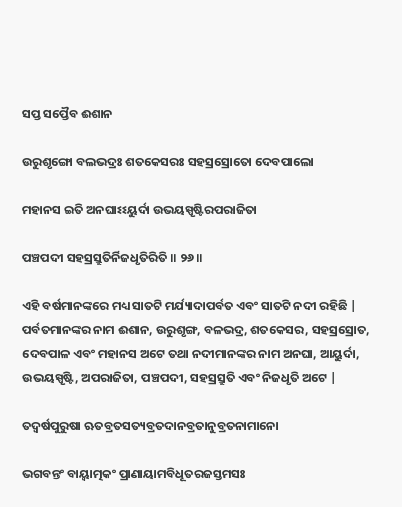ସପ୍ତ ସପ୍ତୈବ ଈଶାନ

ଉରୁଶୃଙ୍ଗୋ ବଲଭଦ୍ରଃ ଶତକେସରଃ ସହସ୍ରସ୍ରୋତୋ ଦେବପାଲୋ

ମହାନସ ଇତି ଅନଘାଽଽୟୁର୍ଦା ଉଭୟସ୍ପୃଷ୍ଟିରପରାଜିତା

ପଞ୍ଚପଦୀ ସହସ୍ରସ୍ରୁତିର୍ନିଜଧୃତିରିତି ॥ ୨୬॥

ଏହି ବର୍ଷମାନଙ୍କରେ ମଧ୍ୟ ସାତଟି ମର୍ଯ୍ୟାଦାପର୍ବତ ଏବଂ ସାତଟି ନଦୀ ରହିଛି | ପର୍ବତମାନଙ୍କର ନାମ ଈଶାନ, ଉରୁଶୃଙ୍ଗ, ବଳଭଦ୍ର, ଶତକେସର, ସହସ୍ରସ୍ରୋତ, ଦେବପାଳ ଏବଂ ମହାନସ ଅଟେ ତଥା ନଦୀମାନଙ୍କର ନାମ ଅନଘା, ଆୟୁର୍ଦା, ଉଭୟସ୍ପୃଷ୍ଟି, ଅପରାଜିତା, ପଞ୍ଚପଦୀ, ସହସ୍ରସ୍ରୁତି ଏବଂ ନିଜଧୃତି ଅଟେ |

ତଦ୍ୱର୍ଷପୁରୁଷା ଋତବ୍ରତସତ୍ୟବ୍ରତଦାନବ୍ରତାନୁବ୍ରତନାମାନୋ

ଭଗବନ୍ତଂ ବାୟ୍ୱାତ୍ମକଂ ପ୍ରାଣାୟାମବିଧୂତରଜସ୍ତମସଃ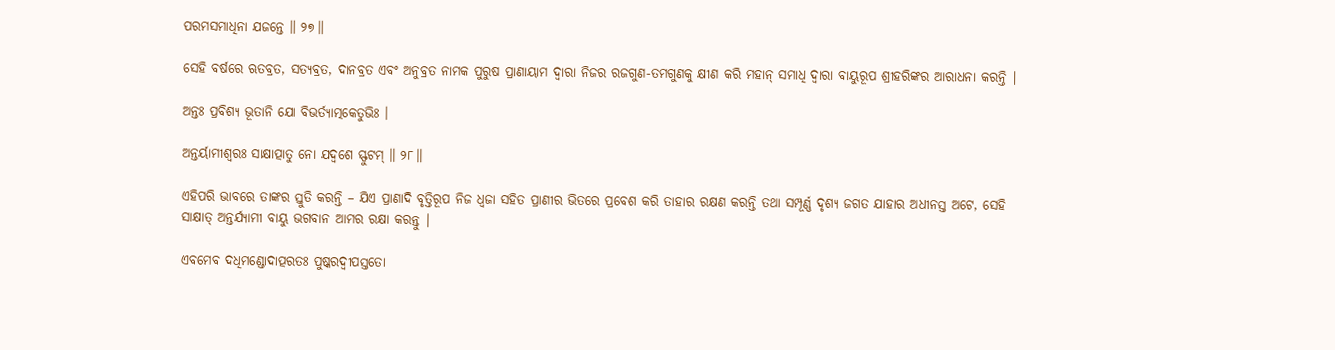ପରମସମାଧିନା ଯଜନ୍ତେ ॥ ୨୭॥

ସେହି ବର୍ଷରେ ଋତବ୍ରତ, ସତ୍ୟବ୍ରତ, ଦାନବ୍ରତ ଏବଂ ଅନୁବ୍ରତ ନାମକ ପୁରୁଷ ପ୍ରାଣାୟାମ ଦ୍ବାରା ନିଜର ରଜଗୁଣ-ତମଗୁଣକୁ କ୍ଷୀଣ କରି ମହାନ୍ ସମାଧି ଦ୍ବାରା ବାୟୁରୂପ ଶ୍ରୀହରିଙ୍କର ଆରାଧନା କରନ୍ତି |

ଅନ୍ତଃ ପ୍ରବିଶ୍ୟ ଭୂତାନି ଯୋ ବିଭର୍ତ୍ୟାତ୍ମକେତୁଭିଃ ।

ଅନ୍ତର୍ୟାମୀଶ୍ୱରଃ ସାକ୍ଷାତ୍ପାତୁ ନୋ ଯଦ୍ୱଶେ ସ୍ଫୁଟମ୍ ॥ ୨୮॥

ଏହିପରି ଭାବରେ ତାଙ୍କର ସ୍ତୁତି କରନ୍ତି – ଯିଏ ପ୍ରାଣାଦି ବୃତ୍ତିରୂପ ନିଜ ଧ୍ବଜା ସହିତ ପ୍ରାଣୀର ଭିତରେ ପ୍ରବେଶ କରି ତାହାର ରକ୍ଷଣ କରନ୍ତି ତଥା ସମ୍ପୂର୍ଣ୍ଣ ଦୃଶ୍ୟ ଜଗତ ଯାହାର ଅଧୀନସ୍ତ ଅଟେ, ସେହି ସାକ୍ଷାତ୍ ଅନ୍ତର୍ଯ୍ୟାମୀ ବାୟୁ ଭଗବାନ ଆମର ରକ୍ଷା କରନ୍ତୁ |

ଏବମେବ ଦଧିମଣ୍ଡୋଦାତ୍ପରତଃ ପୁଷ୍କରଦ୍ୱୀପସ୍ତତୋ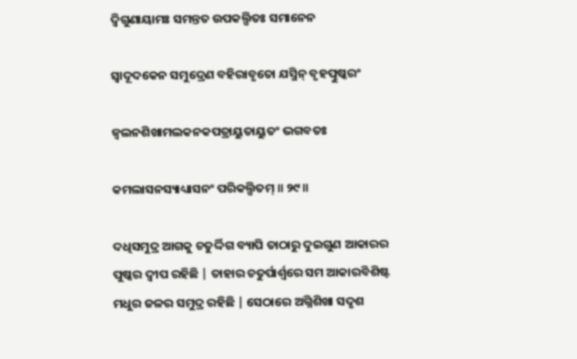ଦ୍ୱିଗୁଣାୟାମଃ ସମନ୍ତତ ଉପକଲ୍ପିତଃ ସମାନେନ

ସ୍ୱାଦୂଦକେନ ସମୁଦ୍ରେଣ ବହିରାବୃତୋ ଯସ୍ମିନ୍ ବୃହତ୍ପୁଷ୍କରଂ

ଜ୍ୱଲନଶିଖାମଲକନକପତ୍ରାୟୁତାୟୁତଂ ଭଗବତଃ

କମଲାସନସ୍ୟାଧ୍ୟାସନଂ ପରିକଲ୍ପିତମ୍ ॥ ୨୯॥

ଦଧିସମୁଦ୍ର ଆଗକୁ ଚତୁର୍ଦ୍ଦିଗ ବ୍ୟାପି ତାଠାରୁ ଦୁଇଗୁଣ ଆକାରର ପୁଷ୍କର ଦ୍ବୀପ ରହିଛି | ତାହାର ଚତୁର୍ପାର୍ଶ୍ବରେ ସମ ଆକାରବିଶିଷ୍ଟ ମଧୁର ଜଳର ସମୁଦ୍ର ରହିଛି | ସେଠାରେ ଅଗ୍ନିଶିଖା ସଦୃଶ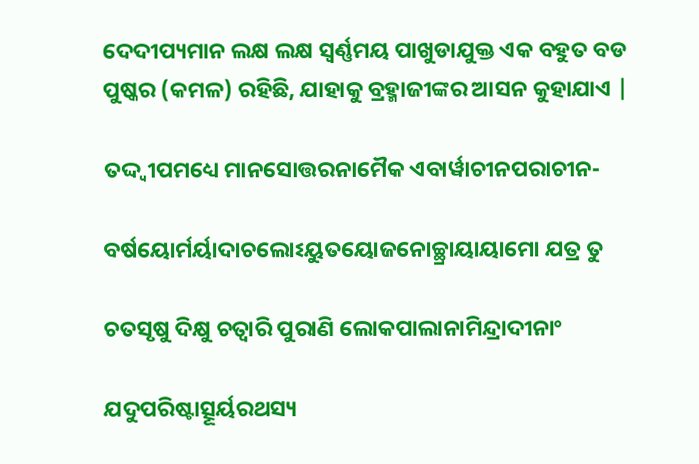ଦେଦୀପ୍ୟମାନ ଲକ୍ଷ ଲକ୍ଷ ସ୍ବର୍ଣ୍ଣମୟ ପାଖୁଡାଯୁକ୍ତ ଏକ ବହୁତ ବଡ ପୁଷ୍କର (କମଳ) ରହିଛି, ଯାହାକୁ ବ୍ରହ୍ମାଜୀଙ୍କର ଆସନ କୁହାଯାଏ |

ତଦ୍ଦ୍ୱୀପମଧ୍ୟେ ମାନସୋତ୍ତରନାମୈକ ଏବାର୍ୱାଚୀନପରାଚୀନ-

ବର୍ଷୟୋର୍ମର୍ୟାଦାଚଲୋଽୟୁତୟୋଜନୋଚ୍ଛ୍ରାୟାୟାମୋ ଯତ୍ର ତୁ

ଚତସୃଷୁ ଦିକ୍ଷୁ ଚତ୍ୱାରି ପୁରାଣି ଲୋକପାଲାନାମିନ୍ଦ୍ରାଦୀନାଂ

ଯଦୁପରିଷ୍ଟାତ୍ସୂର୍ୟରଥସ୍ୟ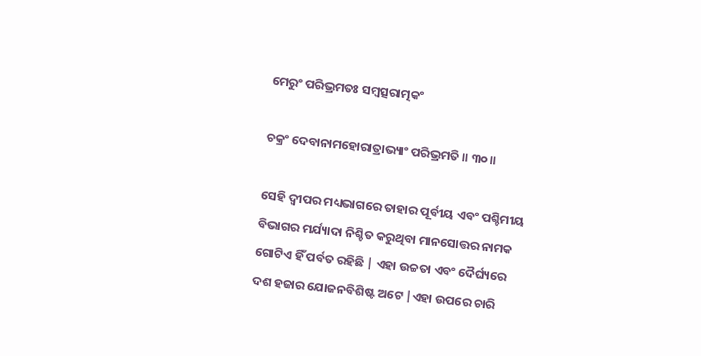ମେରୁଂ ପରିଭ୍ରମତଃ ସମ୍ବତ୍ସରାତ୍ମକଂ

ଚକ୍ରଂ ଦେବାନାମହୋରାତ୍ରାଭ୍ୟାଂ ପରିଭ୍ରମତି ॥ ୩୦॥

ସେହି ଦ୍ବୀପର ମଧ୍ୟଭାଗରେ ତାହାର ପୂର୍ବୀୟ ଏବଂ ପଶ୍ଚିମୀୟ ବିଭାଗର ମର୍ଯ୍ୟାଦା ନିଶ୍ଚିତ କରୁଥିବା ମାନସୋତ୍ତର ନାମକ ଗୋଟିଏ ହିଁ ପର୍ବତ ରହିଛି | ଏହା ଉଚ୍ଚତା ଏବଂ ଦୈର୍ଘ୍ୟରେ ଦଶ ହଜାର ଯୋଜନବିଶିଷ୍ଟ ଅଟେ |ଏହା ଉପରେ ଚାରି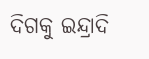ଦିଗକୁ ଇନ୍ଦ୍ରାଦି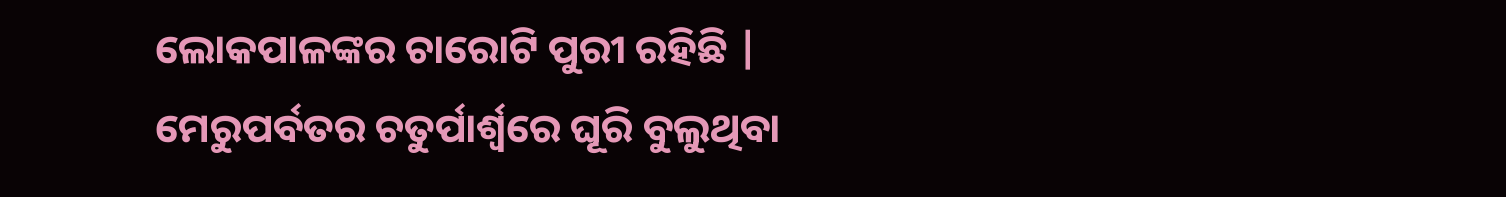ଲୋକପାଳଙ୍କର ଚାରୋଟି ପୁରୀ ରହିଛି | ମେରୁପର୍ବତର ଚତୁର୍ପାର୍ଶ୍ବରେ ଘୂରି ବୁଲୁଥିବା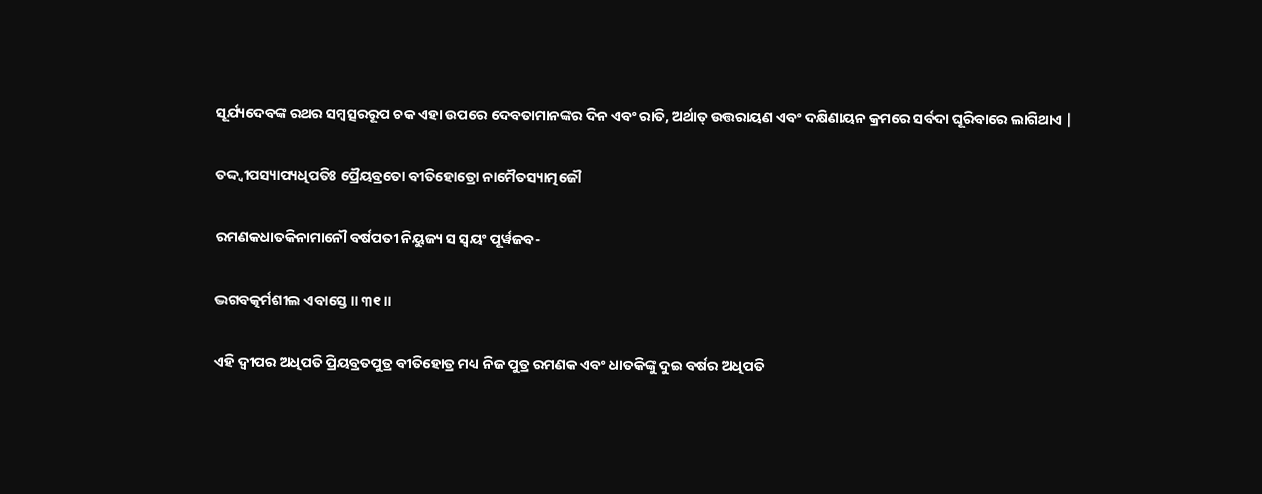ସୂର୍ଯ୍ୟଦେବଙ୍କ ରଥର ସମ୍ବତ୍ସରରୂପ ଚକ ଏହା ଉପରେ ଦେବତାମାନଙ୍କର ଦିନ ଏବଂ ରାତି, ଅର୍ଥାତ୍ ଉତ୍ତରାୟଣ ଏବଂ ଦକ୍ଷିଣାୟନ କ୍ରମରେ ସର୍ବଦା ଘୂରିବାରେ ଲାଗିଥାଏ |

ତଦ୍ଦ୍ୱୀପସ୍ୟାପ୍ୟଧିପତିଃ ପ୍ରୈୟବ୍ରତୋ ବୀତିହୋତ୍ରୋ ନାମୈତସ୍ୟାତ୍ମଜୌ

ରମଣକଧାତକିନାମାନୌ ବର୍ଷପତୀ ନିୟୁଜ୍ୟ ସ ସ୍ୱୟଂ ପୂର୍ୱଜବ-

ଦ୍ଭଗବତ୍କର୍ମଶୀଲ ଏବାସ୍ତେ ॥ ୩୧॥

ଏହି ଦ୍ବୀପର ଅଧିପତି ପ୍ରିୟବ୍ରତପୁତ୍ର ବୀତିହୋତ୍ର ମଧ୍ୟ ନିଜ ପୁତ୍ର ରମଣକ ଏବଂ ଧାତକିଙ୍କୁ ଦୁଇ ବର୍ଷର ଅଧିପତି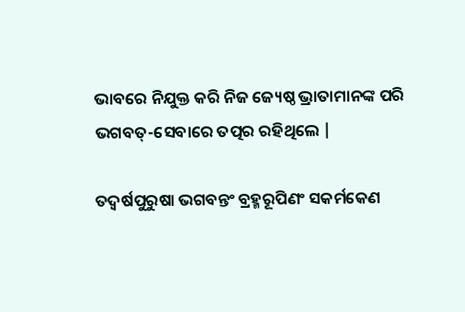ଭାବରେ ନିଯୁକ୍ତ କରି ନିଜ ଜ୍ୟେଷ୍ଠ ଭ୍ରାତାମାନଙ୍କ ପରି ଭଗବତ୍-ସେବାରେ ତତ୍ପର ରହିଥିଲେ |

ତଦ୍ୱର୍ଷପୁରୁଷା ଭଗବନ୍ତଂ ବ୍ରହ୍ମରୂପିଣଂ ସକର୍ମକେଣ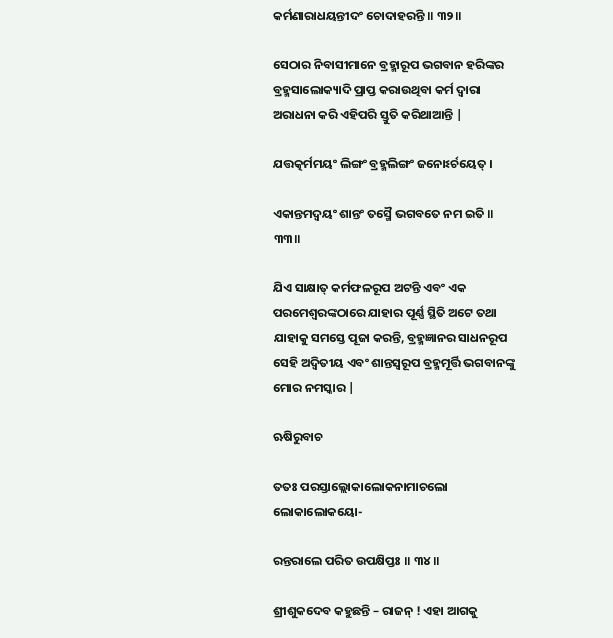କର୍ମଣାରାଧୟନ୍ତୀଦଂ ଚୋଦାହରନ୍ତି ॥ ୩୨॥

ସେଠାର ନିବାସୀମାନେ ବ୍ରହ୍ମାରୂପ ଭଗବାନ ହରିଙ୍କର ବ୍ରହ୍ମସାଲୋକ୍ୟାଦି ପ୍ରାପ୍ତ କରାଉଥିବା କର୍ମ ଦ୍ବାରା ଅରାଧନା କରି ଏହିପରି ସ୍ତୁତି କରିଥାଆନ୍ତି |

ଯତ୍ତତ୍କର୍ମମୟଂ ଲିଙ୍ଗଂ ବ୍ରହ୍ମଲିଙ୍ଗଂ ଜନୋଽର୍ଚୟେତ୍ ।

ଏକାନ୍ତମଦ୍ୱୟଂ ଶାନ୍ତଂ ତସ୍ମୈ ଭଗବତେ ନମ ଇତି ॥ ୩୩॥

ଯିଏ ସାକ୍ଷାତ୍ କର୍ମଫଳରୂପ ଅଟନ୍ତି ଏବଂ ଏକ ପରମେଶ୍ବରଙ୍କଠାରେ ଯାହାର ପୂର୍ଣ୍ଣ ସ୍ଥିତି ଅଟେ ତଥା ଯାହାକୁ ସମସ୍ତେ ପୂଜା କରନ୍ତି, ବ୍ରହ୍ମଜ୍ଞାନର ସାଧନରୂପ ସେହି ଅଦ୍ବିତୀୟ ଏବଂ ଶାନ୍ତସ୍ବରୂପ ବ୍ରହ୍ମମୂର୍ତ୍ତି ଭଗବାନଙ୍କୁ ମୋର ନମସ୍କାର |

ଋଷିରୁବାଚ

ତତଃ ପରସ୍ତାଲ୍ଲୋକାଲୋକନାମାଚଲୋ ଲୋକାଲୋକୟୋ-

ରନ୍ତରାଲେ ପରିତ ଉପକ୍ଷିପ୍ତଃ ॥ ୩୪॥

ଶ୍ରୀଶୁକଦେବ କହୁଛନ୍ତି – ରାଜନ୍ ! ଏହା ଆଗକୁ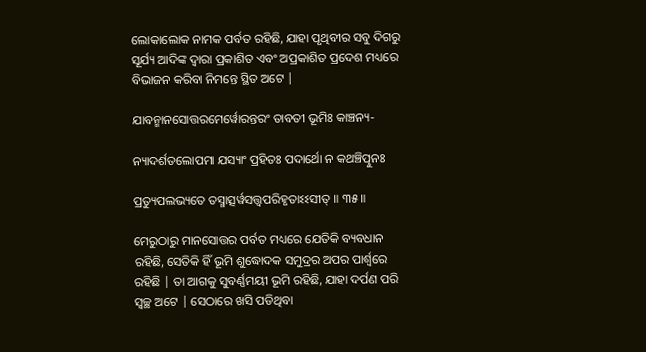ଲୋକାଲୋକ ନାମକ ପର୍ବତ ରହିଛି, ଯାହା ପୃଥିବୀର ସବୁ ଦିଗରୁ ସୂର୍ଯ୍ୟ ଆଦିଙ୍କ ଦ୍ବାରା ପ୍ରକାଶିତ ଏବଂ ଅପ୍ରକାଶିତ ପ୍ରଦେଶ ମଧ୍ୟରେ ବିଭାଜନ କରିବା ନିମନ୍ତେ ସ୍ଥିତ ଅଟେ |

ଯାବନ୍ମାନସୋତ୍ତରମେର୍ୱୋରନ୍ତରଂ ତାବତୀ ଭୂମିଃ କାଞ୍ଚନ୍ୟ-

ନ୍ୟାଦର୍ଶତଲୋପମା ଯସ୍ୟାଂ ପ୍ରହିତଃ ପଦାର୍ଥୋ ନ କଥଞ୍ଚିତ୍ପୁନଃ

ପ୍ରତ୍ୟୁପଲଭ୍ୟତେ ତସ୍ମାତ୍ସର୍ୱସତ୍ତ୍ୱପରିହୃତାଽଽସୀତ୍ ॥ ୩୫॥

ମେରୁଠାରୁ ମାନସୋତ୍ତର ପର୍ବତ ମଧ୍ୟରେ ଯେତିକି ବ୍ୟବଧାନ ରହିଛି, ସେତିକି ହିଁ ଭୂମି ଶୁଦ୍ଧୋଦକ ସମୁଦ୍ରର ଅପର ପାର୍ଶ୍ବରେ ରହିଛି | ତା ଆଗକୁ ସୁବର୍ଣ୍ଣମୟୀ ଭୂମି ରହିଛି, ଯାହା ଦର୍ପଣ ପରି ସ୍ବଚ୍ଛ ଅଟେ | ସେଠାରେ ଖସି ପଡିଥିବା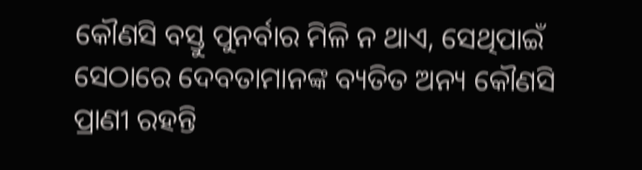କୌଣସି ବସ୍ତୁ ପୁନର୍ବାର ମିଳି ନ ଥାଏ, ସେଥିପାଇଁ ସେଠାରେ ଦେବତାମାନଙ୍କ ବ୍ୟତିତ ଅନ୍ୟ କୌଣସି ପ୍ରାଣୀ ରହନ୍ତି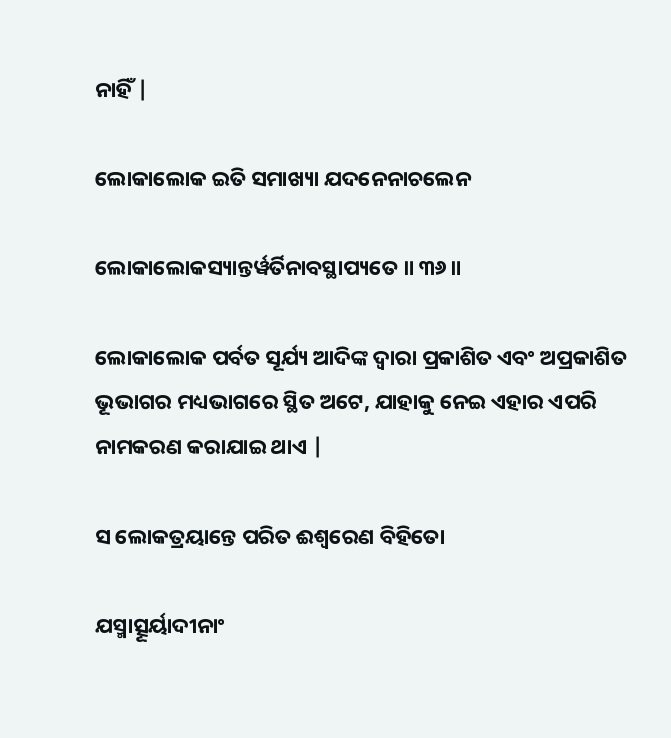ନାହିଁ |

ଲୋକାଲୋକ ଇତି ସମାଖ୍ୟା ଯଦନେନାଚଲେନ

ଲୋକାଲୋକସ୍ୟାନ୍ତର୍ୱର୍ତିନାବସ୍ଥାପ୍ୟତେ ॥ ୩୬॥

ଲୋକାଲୋକ ପର୍ବତ ସୂର୍ଯ୍ୟ ଆଦିଙ୍କ ଦ୍ବାରା ପ୍ରକାଶିତ ଏବଂ ଅପ୍ରକାଶିତ ଭୂଭାଗର ମଧ୍ୟଭାଗରେ ସ୍ଥିତ ଅଟେ, ଯାହାକୁ ନେଇ ଏହାର ଏପରି ନାମକରଣ କରାଯାଇ ଥାଏ |

ସ ଲୋକତ୍ରୟାନ୍ତେ ପରିତ ଈଶ୍ୱରେଣ ବିହିତୋ

ଯସ୍ମାତ୍ସୂର୍ୟାଦୀନାଂ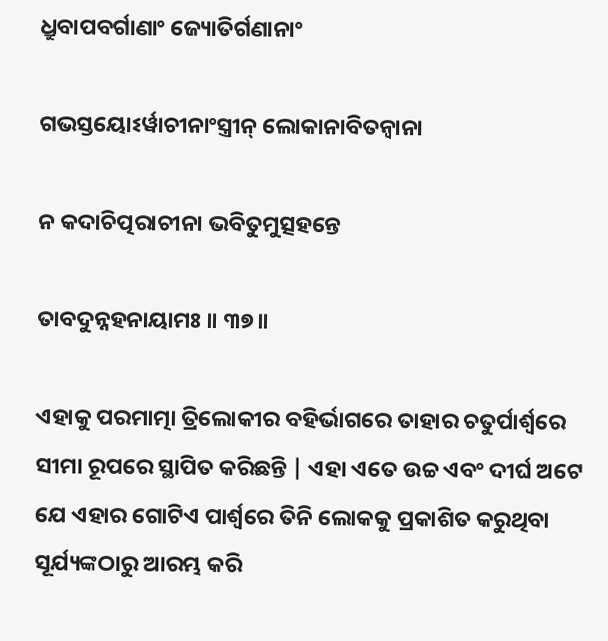ଧ୍ରୁବାପବର୍ଗାଣାଂ ଜ୍ୟୋତିର୍ଗଣାନାଂ

ଗଭସ୍ତୟୋଽର୍ୱାଚୀନାଂସ୍ତ୍ରୀନ୍ ଲୋକାନାବିତନ୍ୱାନା

ନ କଦାଚିତ୍ପରାଚୀନା ଭବିତୁମୁତ୍ସହନ୍ତେ

ତାବଦୁନ୍ନହନାୟାମଃ ॥ ୩୭॥

ଏହାକୁ ପରମାତ୍ମା ତ୍ରିଲୋକୀର ବହିର୍ଭାଗରେ ତାହାର ଚତୁର୍ପାର୍ଶ୍ବରେ ସୀମା ରୂପରେ ସ୍ଥାପିତ କରିଛନ୍ତି | ଏହା ଏତେ ଉଚ୍ଚ ଏବଂ ଦୀର୍ଘ ଅଟେ ଯେ ଏହାର ଗୋଟିଏ ପାର୍ଶ୍ବରେ ତିନି ଲୋକକୁ ପ୍ରକାଶିତ କରୁଥିବା ସୂର୍ଯ୍ୟଙ୍କଠାରୁ ଆରମ୍ଭ କରି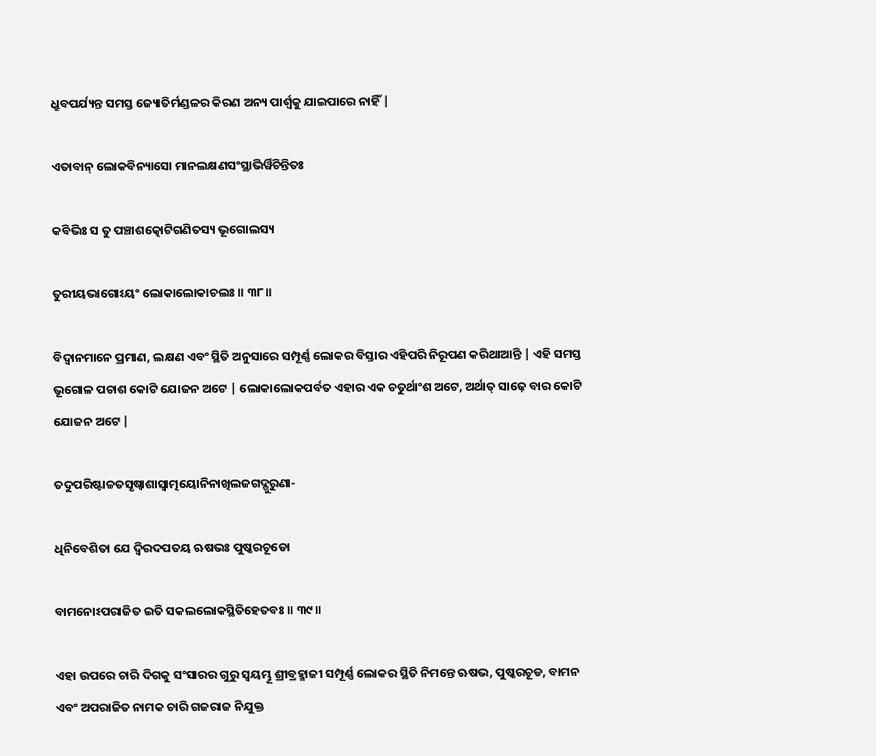ଧ୍ରୁବପର୍ଯ୍ୟନ୍ତ ସମସ୍ତ ଜ୍ୟୋତିର୍ମଣ୍ଡଳର କିରଣ ଅନ୍ୟ ପାର୍ଶ୍ବକୁ ଯାଇପାରେ ନାହିଁ |

ଏତାବାନ୍ ଲୋକବିନ୍ୟାସୋ ମାନଲକ୍ଷଣସଂସ୍ଥାଭିର୍ୱିଚିନ୍ତିତଃ

କବିଭିଃ ସ ତୁ ପଞ୍ଚାଶତ୍କୋଟିଗଣିତସ୍ୟ ଭୂଗୋଲସ୍ୟ

ତୁରୀୟଭାଗୋଽୟଂ ଲୋକାଲୋକାଚଲଃ ॥ ୩୮॥

ବିଦ୍ବାନମାନେ ପ୍ରମାଣ, ଲକ୍ଷଣ ଏବଂ ସ୍ଥିତି ଅନୁସାରେ ସମ୍ପୂର୍ଣ୍ଣ ଲୋକର ବିସ୍ତାର ଏହିପରି ନିରୂପଣ କରିଥାଆନ୍ତି | ଏହି ସମସ୍ତ ଭୂଗୋଳ ପଚାଶ କୋଟି ଯୋଜନ ଅଟେ | ଲୋକାଲୋକପର୍ବତ ଏହାର ଏକ ଚତୁର୍ଥାଂଶ ଅଟେ, ଅର୍ଥାତ୍ ସାଢ଼େ ବାର କୋଟି ଯୋଜନ ଅଟେ |

ତଦୁପରିଷ୍ଟାଚ୍ଚତସୃଷ୍ୱାଶାସ୍ୱାତ୍ମୟୋନିନାଖିଲଜଗଦ୍ଗୁରୁଣା-

ଧିନିବେଶିତା ଯେ ଦ୍ୱିରଦପତୟ ଋଷଭଃ ପୁଷ୍କରଚୂଡୋ

ବାମନୋଽପରାଜିତ ଇତି ସକଲଲୋକସ୍ଥିତିହେତବଃ ॥ ୩୯॥

ଏହା ଉପରେ ଚାରି ଦିଗକୁ ସଂସାରର ଗୁରୁ ସ୍ବୟମ୍ଭୂ ଶ୍ରୀବ୍ରହ୍ମାଜୀ ସମ୍ପୂର୍ଣ୍ଣ ଲୋକର ସ୍ଥିତି ନିମନ୍ତେ ଋଷଭ, ପୁଷ୍କରଚୂଡ, ବାମନ ଏବଂ ଅପରାଜିତ ନାମକ ଚାରି ଗଜରାଜ ନିଯୁକ୍ତ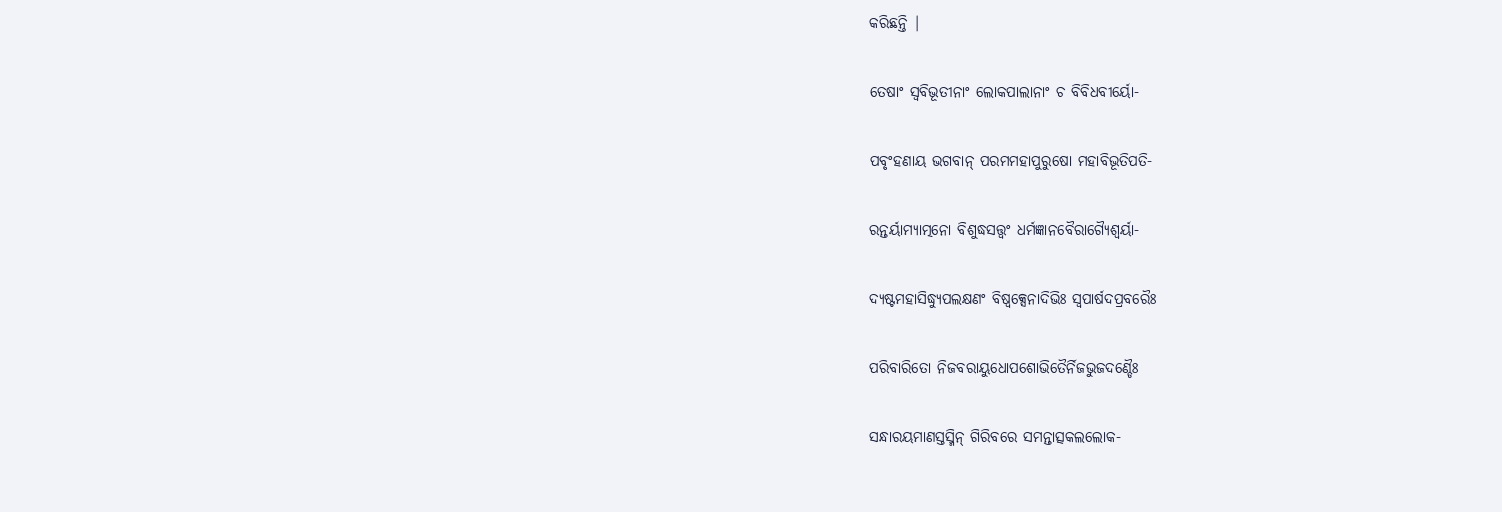କରିଛନ୍ତି |

ତେଷାଂ ସ୍ୱବିଭୂତୀନାଂ ଲୋକପାଲାନାଂ ଚ ବିବିଧବୀର୍ୟୋ-

ପବୃଂହଣାୟ ଭଗବାନ୍ ପରମମହାପୁରୁଷୋ ମହାବିଭୂତିପତି-

ରନ୍ତର୍ୟାମ୍ୟାତ୍ମନୋ ବିଶୁଦ୍ଧସତ୍ତ୍ୱଂ ଧର୍ମଜ୍ଞାନବୈରାଗ୍ୟୈଶ୍ୱର୍ୟା-

ଦ୍ୟଷ୍ଟମହାସିଦ୍ଧ୍ୟୁପଲକ୍ଷଣଂ ବିଷ୍ୱକ୍ସେନାଦିଭିଃ ସ୍ୱପାର୍ଷଦପ୍ରବରୈଃ

ପରିବାରିତୋ ନିଜବରାୟୁଧୋପଶୋଭିତୈର୍ନିଜଭୁଜଦଣ୍ଡୈଃ

ସନ୍ଧାରୟମାଣସ୍ତସ୍ମିନ୍ ଗିରିବରେ ସମନ୍ତାତ୍ସକଲଲୋକ-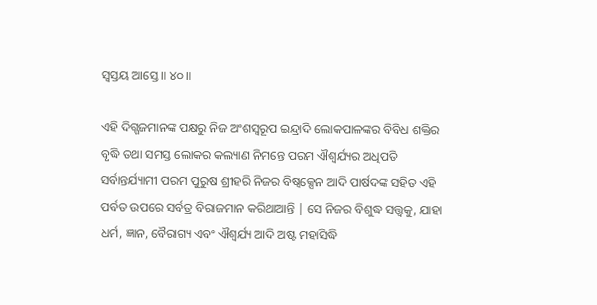ସ୍ୱସ୍ତୟ ଆସ୍ତେ ॥ ୪୦॥

ଏହି ଦିଗ୍ଗଜମାନଙ୍କ ପକ୍ଷରୁ ନିଜ ଅଂଶସ୍ବରୂପ ଇନ୍ଦ୍ରାଦି ଲୋକପାଳଙ୍କର ବିବିଧ ଶକ୍ତିର ବୃଦ୍ଧି ତଥା ସମସ୍ତ ଲୋକର କଲ୍ୟାଣ ନିମନ୍ତେ ପରମ ଐଶ୍ବର୍ଯ୍ୟର ଅଧିପତି ସର୍ବାନ୍ତର୍ଯ୍ୟାମୀ ପରମ ପୁରୁଷ ଶ୍ରୀହରି ନିଜର ବିଷ୍ବକ୍ସେନ ଆଦି ପାର୍ଷଦଙ୍କ ସହିତ ଏହି ପର୍ବତ ଉପରେ ସର୍ବତ୍ର ବିରାଜମାନ କରିଥାଆନ୍ତି | ସେ ନିଜର ବିଶୁଦ୍ଧ ସତ୍ତ୍ବକୁ, ଯାହା ଧର୍ମ, ଜ୍ଞାନ, ବୈରାଗ୍ୟ ଏବଂ ଐଶ୍ବର୍ଯ୍ୟ ଆଦି ଅଷ୍ଟ ମହାସିଦ୍ଧି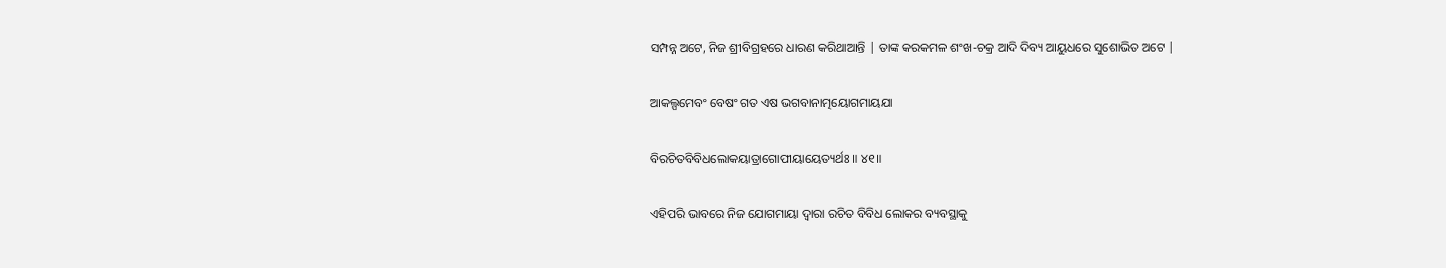ସମ୍ପନ୍ନ ଅଟେ, ନିଜ ଶ୍ରୀବିଗ୍ରହରେ ଧାରଣ କରିଥାଆନ୍ତି | ତାଙ୍କ କରକମଳ ଶଂଖ-ଚକ୍ର ଆଦି ଦିବ୍ୟ ଆୟୁଧରେ ସୁଶୋଭିତ ଅଟେ |

ଆକଲ୍ପମେବଂ ବେଷଂ ଗତ ଏଷ ଭଗବାନାତ୍ମୟୋଗମାୟଯା

ବିରଚିତବିବିଧଲୋକୟାତ୍ରାଗୋପୀୟାୟେତ୍ୟର୍ଥଃ ॥ ୪୧॥

ଏହିପରି ଭାବରେ ନିଜ ଯୋଗମାୟା ଦ୍ବାରା ରଚିତ ବିବିଧ ଲୋକର ବ୍ୟବସ୍ଥାକୁ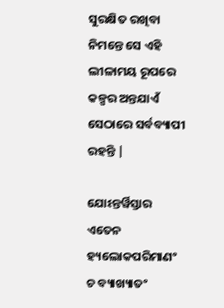ସୁରକ୍ଷିତ ରଖିବା ନିମନ୍ତେ ସେ ଏହି ଲୀଳାମୟ ରୂପରେ କଳ୍ପର ଅନ୍ତଯାଏଁ ସେଠାରେ ସର୍ବବ୍ୟାପୀ ରହନ୍ତି |

ଯୋଽନ୍ତର୍ୱିସ୍ତାର ଏତେନ ହ୍ୟଲୋକପରିମାଣଂ ଚ ବ୍ୟାଖ୍ୟାତଂ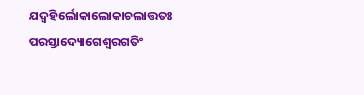ଯଦ୍ବହିର୍ଲୋକାଲୋକାଚଲାତ୍ତତଃ ପରସ୍ତାଦ୍ୟୋଗେଶ୍ୱରଗତିଂ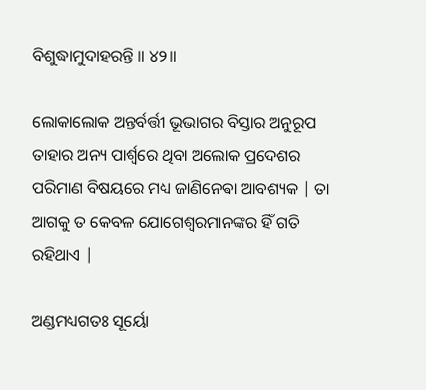ବିଶୁଦ୍ଧାମୁଦାହରନ୍ତି ॥ ୪୨॥

ଲୋକାଲୋକ ଅନ୍ତର୍ବର୍ତ୍ତୀ ଭୂଭାଗର ବିସ୍ତାର ଅନୁରୂପ ତାହାର ଅନ୍ୟ ପାର୍ଶ୍ବରେ ଥିବା ଅଲୋକ ପ୍ରଦେଶର ପରିମାଣ ବିଷୟରେ ମଧ୍ୟ ଜାଣିନେଵା ଆବଶ୍ୟକ | ତା ଆଗକୁ ତ କେବଳ ଯୋଗେଶ୍ବରମାନଙ୍କର ହିଁ ଗତି ରହିଥାଏ |

ଅଣ୍ଡମଧ୍ୟଗତଃ ସୂର୍ୟୋ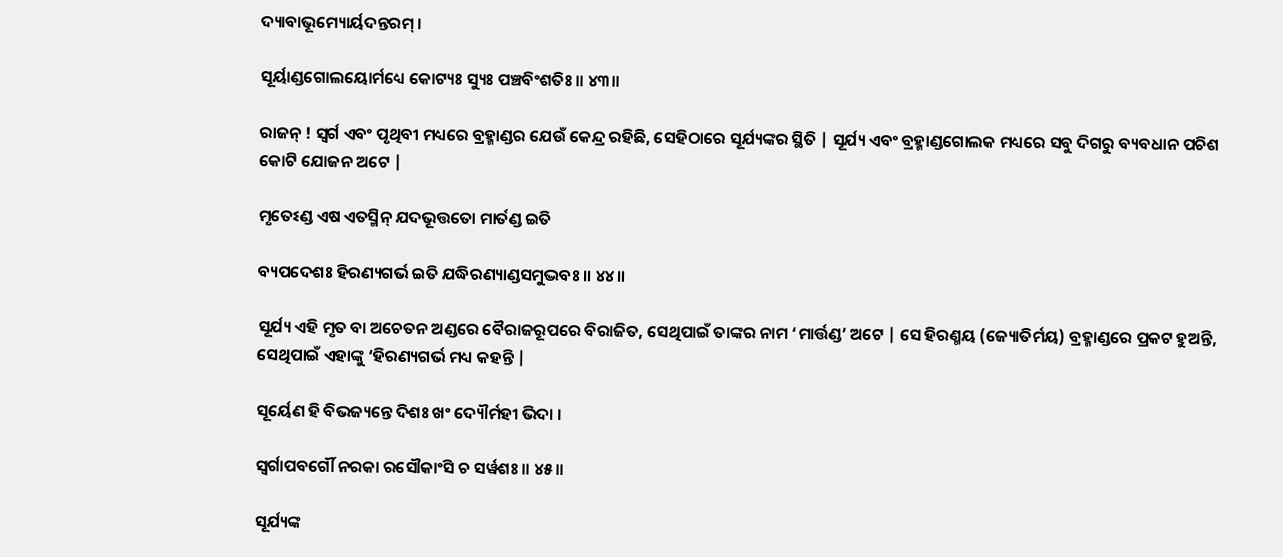ଦ୍ୟାବାଭୂମ୍ୟୋର୍ୟଦନ୍ତରମ୍ ।

ସୂର୍ୟାଣ୍ଡଗୋଲୟୋର୍ମଧ୍ୟେ କୋଟ୍ୟଃ ସ୍ୟୁଃ ପଞ୍ଚବିଂଶତିଃ ॥ ୪୩॥

ରାଜନ୍ ! ସ୍ବର୍ଗ ଏବଂ ପୃଥିବୀ ମଧ୍ୟରେ ବ୍ରହ୍ମାଣ୍ଡର ଯେଉଁ କେନ୍ଦ୍ର ରହିଛି, ସେହିଠାରେ ସୂର୍ଯ୍ୟଙ୍କର ସ୍ଥିତି | ସୂର୍ଯ୍ୟ ଏବଂ ବ୍ରହ୍ମାଣ୍ଡଗୋଲକ ମଧ୍ୟରେ ସବୁ ଦିଗରୁ ବ୍ୟବଧାନ ପଚିଶ କୋଟି ଯୋଜନ ଅଟେ |

ମୃତେଽଣ୍ଡ ଏଷ ଏତସ୍ମିନ୍ ଯଦଭୂତ୍ତତୋ ମାର୍ତଣ୍ଡ ଇତି

ବ୍ୟପଦେଶଃ ହିରଣ୍ୟଗର୍ଭ ଇତି ଯଦ୍ଧିରଣ୍ୟାଣ୍ଡସମୁଦ୍ଭବଃ ॥ ୪୪॥

ସୂର୍ଯ୍ୟ ଏହି ମୃତ ବା ଅଚେତନ ଅଣ୍ଡରେ ବୈରାଜରୂପରେ ବିରାଜିତ, ସେଥିପାଇଁ ତାଙ୍କର ନାମ ‘ମାର୍ତ୍ତଣ୍ଡ’ ଅଟେ | ସେ ହିରଣ୍ମୟ (ଜ୍ୟୋତିର୍ମୟ) ବ୍ରହ୍ମାଣ୍ଡରେ ପ୍ରକଟ ହୁଅନ୍ତି, ସେଥିପାଇଁ ଏହାଙ୍କୁ ‘ହିରଣ୍ୟଗର୍ଭ ମଧ୍ୟ କହନ୍ତି |

ସୂର୍ୟେଣ ହି ବିଭଜ୍ୟନ୍ତେ ଦିଶଃ ଖଂ ଦ୍ୟୌର୍ମହୀ ଭିଦା ।

ସ୍ୱର୍ଗାପବର୍ଗୌ ନରକା ରସୌକାଂସି ଚ ସର୍ୱଶଃ ॥ ୪୫॥

ସୂର୍ଯ୍ୟଙ୍କ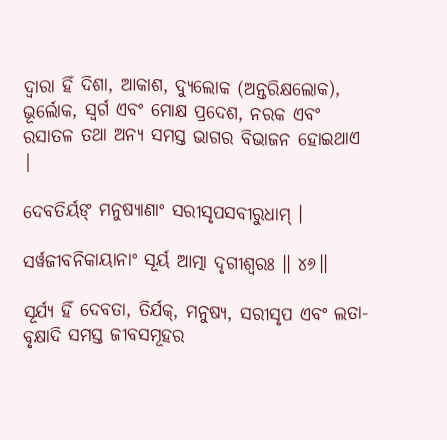ଦ୍ବାରା ହିଁ ଦିଶା, ଆକାଶ, ଦ୍ୟୁଲୋକ (ଅନ୍ତରିକ୍ଷଲୋକ), ଭୂର୍ଲୋକ, ସ୍ବର୍ଗ ଏବଂ ମୋକ୍ଷ ପ୍ରଦେଶ, ନରକ ଏବଂ ରସାତଳ ତଥା ଅନ୍ୟ ସମସ୍ତ ଭାଗର ବିଭାଜନ ହୋଇଥାଏ |

ଦେବତିର୍ୟଙ୍ ମନୁଷ୍ୟାଣାଂ ସରୀସୃପସବୀରୁଧାମ୍ ।

ସର୍ୱଜୀବନିକାୟାନାଂ ସୂର୍ୟ ଆତ୍ମା ଦୃଗୀଶ୍ୱରଃ ॥ ୪୬॥

ସୂର୍ଯ୍ୟ ହିଁ ଦେବତା, ତିର୍ଯକ୍, ମନୁଷ୍ୟ, ସରୀସୃପ ଏବଂ ଲତା-ବୃକ୍ଷାଦି ସମସ୍ତ ଜୀବସମୂହର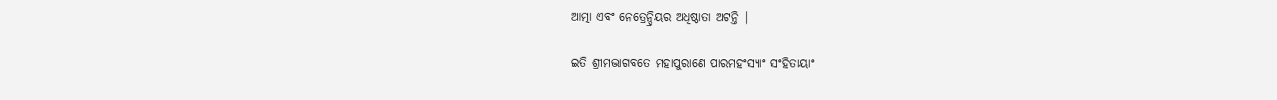ଆତ୍ମା ଏବଂ ନେତ୍ରେନ୍ଦ୍ରିୟର ଅଧିଷ୍ଠାତା ଅଟନ୍ତି |

ଇତି ଶ୍ରୀମଦ୍ଭାଗବତେ ମହାପୁରାଣେ ପାରମହଂସ୍ୟାଂ ସଂହିତାୟାଂ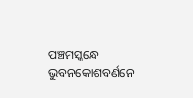ପଞ୍ଚମସ୍କନ୍ଧେ ଭୁବନକୋଶବର୍ଣନେ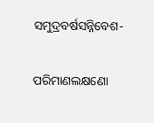ସମୁଦ୍ରବର୍ଷସନ୍ନିବେଶ-

ପରିମାଣଲକ୍ଷଣୋ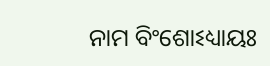ନାମ ବିଂଶୋଽଧ୍ୟାୟଃ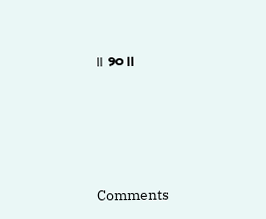॥ ୨୦॥





Comments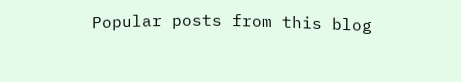Popular posts from this blog